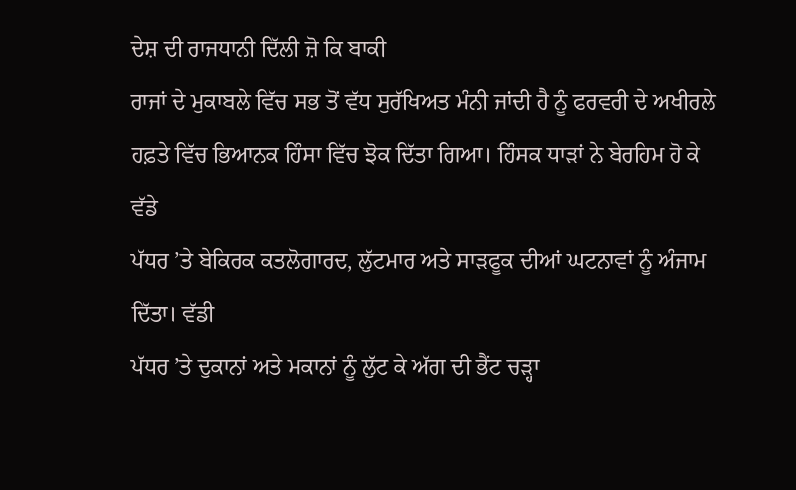ਦੇਸ਼ ਦੀ ਰਾਜਧਾਨੀ ਦਿੱਲੀ ਜ਼ੋ ਕਿ ਬਾਕੀ
ਰਾਜਾਂ ਦੇ ਮੁਕਾਬਲੇ ਵਿੱਚ ਸਭ ਤੋਂ ਵੱਧ ਸੁਰੱਖਿਅਤ ਮੰਨੀ ਜਾਂਦੀ ਹੈ ਨੂੰ ਫਰਵਰੀ ਦੇ ਅਖੀਰਲੇ
ਹਫ਼ਤੇ ਵਿੱਚ ਭਿਆਨਕ ਹਿੰਸਾ ਵਿੱਚ ਝੋਕ ਦਿੱਤਾ ਗਿਆ। ਹਿੰਸਕ ਧਾੜਾਂ ਨੇ ਬੇਰਹਿਮ ਹੋ ਕੇ ਵੱਡੇ
ਪੱਧਰ ’ਤੇ ਬੇਕਿਰਕ ਕਤਲੋਗਾਰਦ, ਲੁੱਟਮਾਰ ਅਤੇ ਸਾੜਫੂਕ ਦੀਆਂ ਘਟਨਾਵਾਂ ਨੂੰ ਅੰਜਾਮ ਦਿੱਤਾ। ਵੱਡੀ
ਪੱਧਰ ’ਤੇ ਦੁਕਾਨਾਂ ਅਤੇ ਮਕਾਨਾਂ ਨੂੰ ਲੁੱਟ ਕੇ ਅੱਗ ਦੀ ਭੈਂਟ ਚੜ੍ਹਾ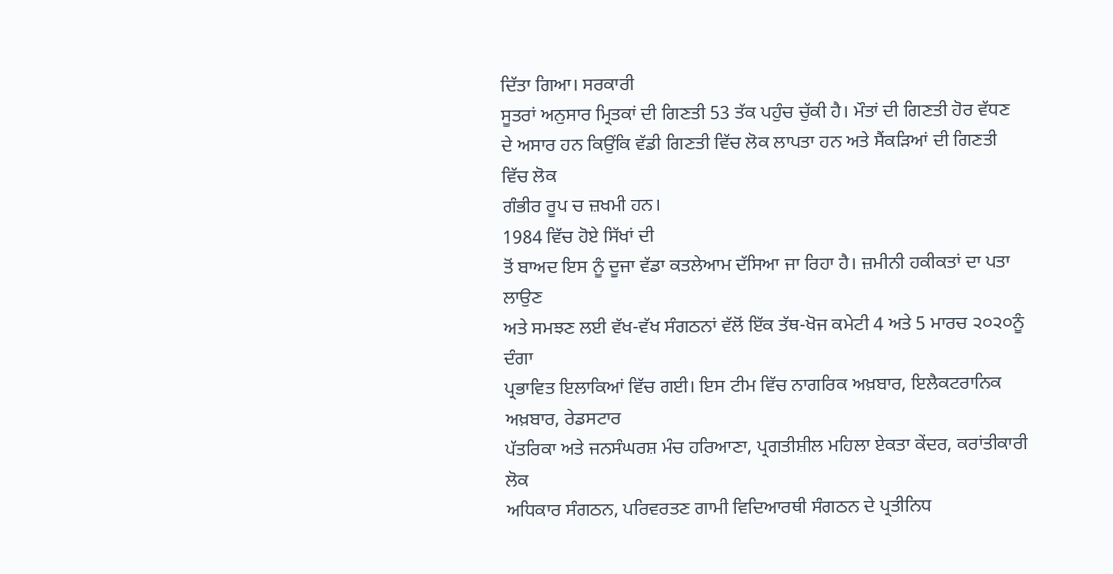ਦਿੱਤਾ ਗਿਆ। ਸਰਕਾਰੀ
ਸੂਤਰਾਂ ਅਨੁਸਾਰ ਮ੍ਰਿਤਕਾਂ ਦੀ ਗਿਣਤੀ 53 ਤੱਕ ਪਹੁੰਚ ਚੁੱਕੀ ਹੈ। ਮੌਤਾਂ ਦੀ ਗਿਣਤੀ ਹੋਰ ਵੱਧਣ
ਦੇ ਅਸਾਰ ਹਨ ਕਿਉਂਕਿ ਵੱਡੀ ਗਿਣਤੀ ਵਿੱਚ ਲੋਕ ਲਾਪਤਾ ਹਨ ਅਤੇ ਸੈਂਕੜਿਆਂ ਦੀ ਗਿਣਤੀ ਵਿੱਚ ਲੋਕ
ਗੰਭੀਰ ਰੂਪ ਚ ਜ਼ਖਮੀ ਹਨ।
1984 ਵਿੱਚ ਹੋਏ ਸਿੱਖਾਂ ਦੀ
ਤੋਂ ਬਾਅਦ ਇਸ ਨੂੰ ਦੂਜਾ ਵੱਡਾ ਕਤਲੇਆਮ ਦੱਸਿਆ ਜਾ ਰਿਹਾ ਹੈ। ਜ਼ਮੀਨੀ ਹਕੀਕਤਾਂ ਦਾ ਪਤਾ ਲਾਉਣ
ਅਤੇ ਸਮਝਣ ਲਈ ਵੱਖ-ਵੱਖ ਸੰਗਠਨਾਂ ਵੱਲੋਂ ਇੱਕ ਤੱਥ-ਖੋਜ ਕਮੇਟੀ 4 ਅਤੇ 5 ਮਾਰਚ ੨੦੨੦ਨੂੰ ਦੰਗਾ
ਪ੍ਰਭਾਵਿਤ ਇਲਾਕਿਆਂ ਵਿੱਚ ਗਈ। ਇਸ ਟੀਮ ਵਿੱਚ ਨਾਗਰਿਕ ਅਖ਼ਬਾਰ, ਇਲੈਕਟਰਾਨਿਕ ਅਖ਼ਬਾਰ, ਰੇਡਸਟਾਰ
ਪੱਤਰਿਕਾ ਅਤੇ ਜਨਸੰਘਰਸ਼ ਮੰਚ ਹਰਿਆਣਾ, ਪ੍ਰਗਤੀਸ਼ੀਲ ਮਹਿਲਾ ਏਕਤਾ ਕੇਂਦਰ, ਕਰਾਂਤੀਕਾਰੀ ਲੋਕ
ਅਧਿਕਾਰ ਸੰਗਠਨ, ਪਰਿਵਰਤਣ ਗਾਮੀ ਵਿਦਿਆਰਥੀ ਸੰਗਠਨ ਦੇ ਪ੍ਰਤੀਨਿਧ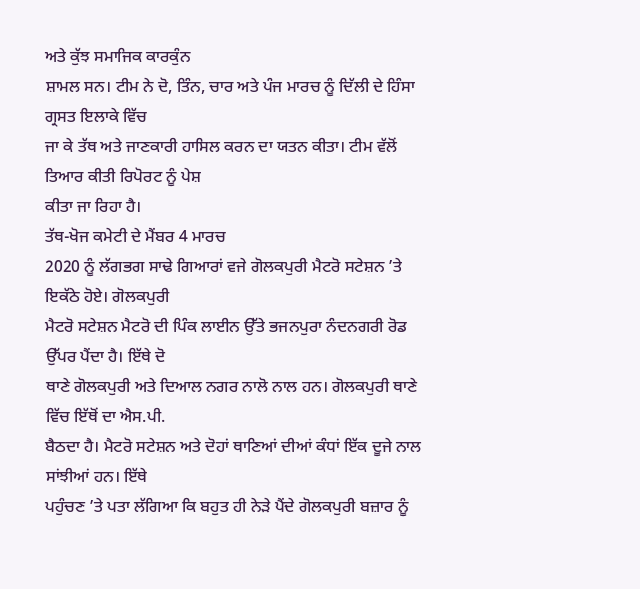ਅਤੇ ਕੁੱਝ ਸਮਾਜਿਕ ਕਾਰਕੁੰਨ
ਸ਼ਾਮਲ ਸਨ। ਟੀਮ ਨੇ ਦੋ, ਤਿੰਨ, ਚਾਰ ਅਤੇ ਪੰਜ ਮਾਰਚ ਨੂੰ ਦਿੱਲੀ ਦੇ ਹਿੰਸਾ ਗ੍ਰਸਤ ਇਲਾਕੇ ਵਿੱਚ
ਜਾ ਕੇ ਤੱਥ ਅਤੇ ਜਾਣਕਾਰੀ ਹਾਸਿਲ ਕਰਨ ਦਾ ਯਤਨ ਕੀਤਾ। ਟੀਮ ਵੱਲੋਂ ਤਿਆਰ ਕੀਤੀ ਰਿਪੋਰਟ ਨੂੰ ਪੇਸ਼
ਕੀਤਾ ਜਾ ਰਿਹਾ ਹੈ।
ਤੱਥ-ਖੋਜ ਕਮੇਟੀ ਦੇ ਮੈਂਬਰ 4 ਮਾਰਚ
2020 ਨੂੰ ਲੱਗਭਗ ਸਾਢੇ ਗਿਆਰਾਂ ਵਜੇ ਗੋਲਕਪੁਰੀ ਮੈਟਰੋ ਸਟੇਸ਼ਨ ’ਤੇ ਇਕੱਠੇ ਹੋਏ। ਗੋਲਕਪੁਰੀ
ਮੈਟਰੋ ਸਟੇਸ਼ਨ ਮੈਟਰੋ ਦੀ ਪਿੰਕ ਲਾਈਨ ਉੱਤੇ ਭਜਨਪੁਰਾ ਨੰਦਨਗਰੀ ਰੋਡ ਉੱਪਰ ਪੈਂਦਾ ਹੈ। ਇੱਥੇ ਦੋ
ਥਾਣੇ ਗੋਲਕਪੁਰੀ ਅਤੇ ਦਿਆਲ ਨਗਰ ਨਾਲੋ ਨਾਲ ਹਨ। ਗੋਲਕਪੁਰੀ ਥਾਣੇ ਵਿੱਚ ਇੱਥੋਂ ਦਾ ਐਸ.ਪੀ.
ਬੈਠਦਾ ਹੈ। ਮੈਟਰੋ ਸਟੇਸ਼ਨ ਅਤੇ ਦੋਹਾਂ ਥਾਣਿਆਂ ਦੀਆਂ ਕੰਧਾਂ ਇੱਕ ਦੂਜੇ ਨਾਲ ਸਾਂਝੀਆਂ ਹਨ। ਇੱਥੇ
ਪਹੁੰਚਣ ’ਤੇ ਪਤਾ ਲੱਗਿਆ ਕਿ ਬਹੁਤ ਹੀ ਨੇੜੇ ਪੈਂਦੇ ਗੋਲਕਪੁਰੀ ਬਜ਼ਾਰ ਨੂੰ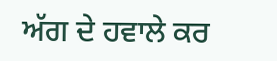ਅੱਗ ਦੇ ਹਵਾਲੇ ਕਰ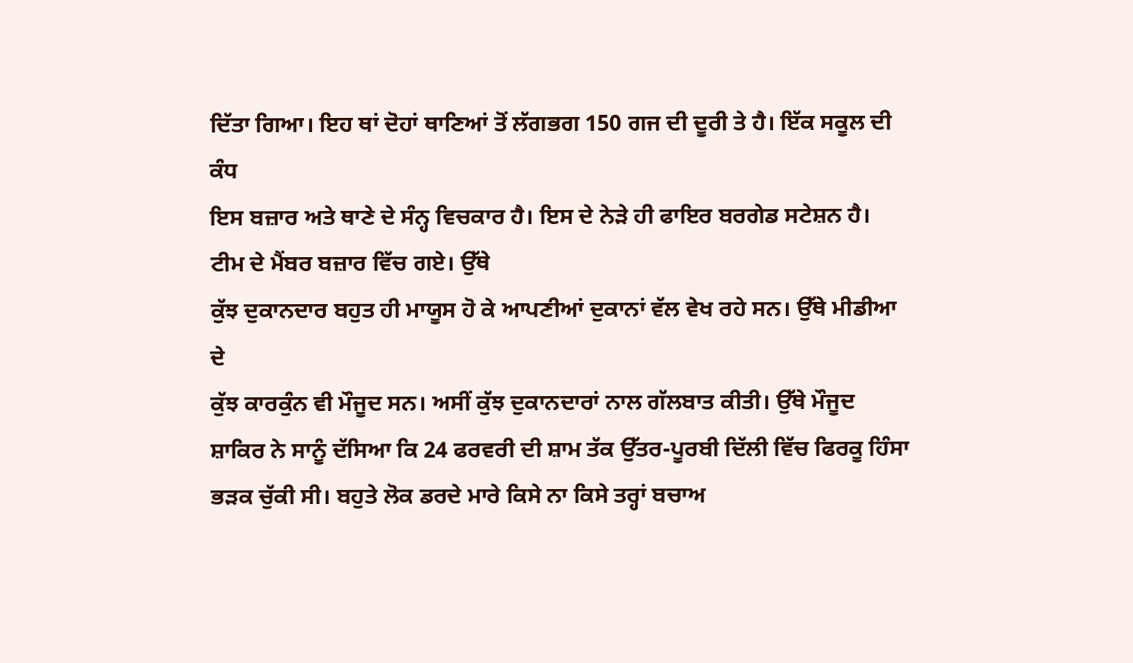ਦਿੱਤਾ ਗਿਆ। ਇਹ ਥਾਂ ਦੋਹਾਂ ਥਾਣਿਆਂ ਤੋਂ ਲੱਗਭਗ 150 ਗਜ ਦੀ ਦੂਰੀ ਤੇ ਹੈ। ਇੱਕ ਸਕੂਲ ਦੀ ਕੰਧ
ਇਸ ਬਜ਼ਾਰ ਅਤੇ ਥਾਣੇ ਦੇ ਸੰਨ੍ਹ ਵਿਚਕਾਰ ਹੈ। ਇਸ ਦੇ ਨੇੜੇ ਹੀ ਫਾਇਰ ਬਰਗੇਡ ਸਟੇਸ਼ਨ ਹੈ।
ਟੀਮ ਦੇ ਮੈਂਬਰ ਬਜ਼ਾਰ ਵਿੱਚ ਗਏ। ਉੱਥੇ
ਕੁੱਝ ਦੁਕਾਨਦਾਰ ਬਹੁਤ ਹੀ ਮਾਯੂਸ ਹੋ ਕੇ ਆਪਣੀਆਂ ਦੁਕਾਨਾਂ ਵੱਲ ਵੇਖ ਰਹੇ ਸਨ। ਉੱਥੇ ਮੀਡੀਆ ਦੇ
ਕੁੱਝ ਕਾਰਕੁੰਨ ਵੀ ਮੌਜੂਦ ਸਨ। ਅਸੀਂ ਕੁੱਝ ਦੁਕਾਨਦਾਰਾਂ ਨਾਲ ਗੱਲਬਾਤ ਕੀਤੀ। ਉੱਥੇ ਮੌਜੂਦ
ਸ਼ਾਕਿਰ ਨੇ ਸਾਨੂੰ ਦੱਸਿਆ ਕਿ 24 ਫਰਵਰੀ ਦੀ ਸ਼ਾਮ ਤੱਕ ਉੱਤਰ-ਪੂਰਬੀ ਦਿੱਲੀ ਵਿੱਚ ਫਿਰਕੂ ਹਿੰਸਾ
ਭੜਕ ਚੁੱਕੀ ਸੀ। ਬਹੁਤੇ ਲੋਕ ਡਰਦੇ ਮਾਰੇ ਕਿਸੇ ਨਾ ਕਿਸੇ ਤਰ੍ਹਾਂ ਬਚਾਅ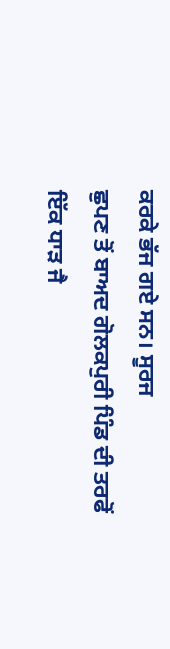ਕਰਕੇ ਭੱਜ ਗਏ ਸਨ। ਸੂਰਜ
ਛੁਪਣ ਤੋਂ ਬਾਅਦ ਗੋਲਕਪੁਰੀ ਪਿੰਡ ਦੀ ਤਰਫੋਂ ਇੱਕ ਧਾੜ ਜੈ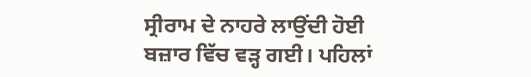ਸ੍ਰੀਰਾਮ ਦੇ ਨਾਹਰੇ ਲਾਉਂਦੀ ਹੋਈ
ਬਜ਼ਾਰ ਵਿੱਚ ਵੜ੍ਹ ਗਈ। ਪਹਿਲਾਂ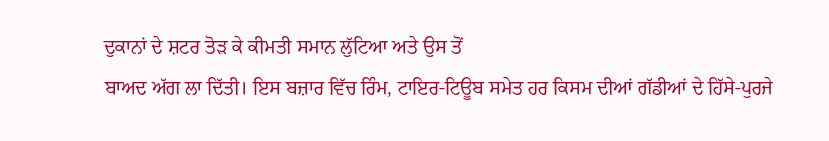ਦੁਕਾਨਾਂ ਦੇ ਸ਼ਟਰ ਤੋੜ ਕੇ ਕੀਮਤੀ ਸਮਾਨ ਲੁੱਟਿਆ ਅਤੇ ਉਸ ਤੋਂ
ਬਾਅਦ ਅੱਗ ਲਾ ਦਿੱਤੀ। ਇਸ ਬਜ਼ਾਰ ਵਿੱਚ ਰਿੰਮ, ਟਾਇਰ-ਟਿਊਬ ਸਮੇਤ ਹਰ ਕਿਸਮ ਦੀਆਂ ਗੱਡੀਆਂ ਦੇ ਹਿੱਸੇ-ਪੁਰਜੇ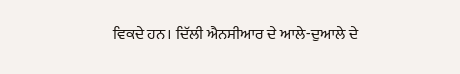ਵਿਕਦੇ ਹਨ। ਦਿੱਲੀ ਐਨਸੀਆਰ ਦੇ ਆਲੇ-ਦੁਆਲੇ ਦੇ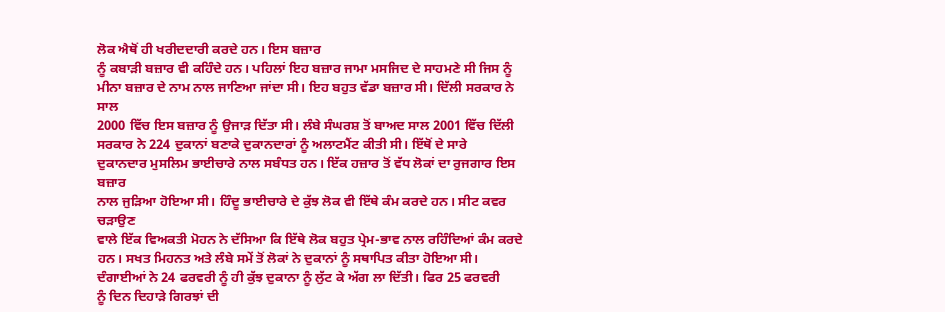ਲੋਕ ਐਥੋਂ ਹੀ ਖਰੀਦਦਾਰੀ ਕਰਦੇ ਹਨ। ਇਸ ਬਜ਼ਾਰ
ਨੂੰ ਕਬਾੜੀ ਬਜ਼ਾਰ ਵੀ ਕਹਿੰਦੇ ਹਨ। ਪਹਿਲਾਂ ਇਹ ਬਜ਼ਾਰ ਜਾਮਾ ਮਸਜਿਦ ਦੇ ਸਾਹਮਣੇ ਸੀ ਜਿਸ ਨੂੰ
ਮੀਨਾ ਬਜ਼ਾਰ ਦੇ ਨਾਮ ਨਾਲ ਜਾਣਿਆ ਜਾਂਦਾ ਸੀ। ਇਹ ਬਹੁਤ ਵੱਡਾ ਬਜ਼ਾਰ ਸੀ। ਦਿੱਲੀ ਸਰਕਾਰ ਨੇ ਸਾਲ
2000 ਵਿੱਚ ਇਸ ਬਜ਼ਾਰ ਨੂੰ ਉਜਾੜ ਦਿੱਤਾ ਸੀ। ਲੰਬੇ ਸੰਘਰਸ਼ ਤੋਂ ਬਾਅਦ ਸਾਲ 2001 ਵਿੱਚ ਦਿੱਲੀ
ਸਰਕਾਰ ਨੇ 224 ਦੁਕਾਨਾਂ ਬਣਾਕੇ ਦੁਕਾਨਦਾਰਾਂ ਨੂੰ ਅਲਾਟਮੈਂਟ ਕੀਤੀ ਸੀ। ਇੱਥੋਂ ਦੇ ਸਾਰੇ
ਦੁਕਾਨਦਾਰ ਮੁਸਲਿਮ ਭਾਈਚਾਰੇ ਨਾਲ ਸਬੰਧਤ ਹਨ। ਇੱਕ ਹਜ਼ਾਰ ਤੋਂ ਵੱਧ ਲੋਕਾਂ ਦਾ ਰੁਜਗਾਰ ਇਸ ਬਜ਼ਾਰ
ਨਾਲ ਜੁੜਿਆ ਹੋਇਆ ਸੀ। ਹਿੰਦੂ ਭਾਈਚਾਰੇ ਦੇ ਕੁੱਝ ਲੋਕ ਵੀ ਇੱਥੇ ਕੰਮ ਕਰਦੇ ਹਨ। ਸੀਟ ਕਵਰ ਚੜਾਉਣ
ਵਾਲੇ ਇੱਕ ਵਿਅਕਤੀ ਮੋਹਨ ਨੇ ਦੱਸਿਆ ਕਿ ਇੱਥੇ ਲੋਕ ਬਹੁਤ ਪ੍ਰੇਮ-ਭਾਵ ਨਾਲ ਰਹਿੰਦਿਆਂ ਕੰਮ ਕਰਦੇ
ਹਨ। ਸਖਤ ਮਿਹਨਤ ਅਤੇ ਲੰਬੇ ਸਮੇਂ ਤੋਂ ਲੋਕਾਂ ਨੇ ਦੁਕਾਨਾਂ ਨੂੰ ਸਥਾਪਿਤ ਕੀਤਾ ਹੋਇਆ ਸੀ।
ਦੰਗਾਈਆਂ ਨੇ 24 ਫਰਵਰੀ ਨੂੰ ਹੀ ਕੁੱਝ ਦੁਕਾਨਾ ਨੂੰ ਲੁੱਟ ਕੇ ਅੱਗ ਲਾ ਦਿੱਤੀ। ਫਿਰ 25 ਫਰਵਰੀ
ਨੂੰ ਦਿਨ ਦਿਹਾੜੇ ਗਿਰਝਾਂ ਦੀ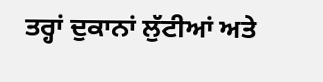ਤਰ੍ਹਾਂ ਦੁਕਾਨਾਂ ਲੁੱਟੀਆਂ ਅਤੇ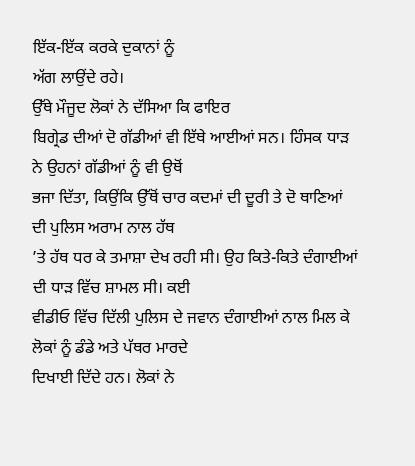ਇੱਕ-ਇੱਕ ਕਰਕੇ ਦੁਕਾਨਾਂ ਨੂੰ
ਅੱਗ ਲਾਉਂਦੇ ਰਹੇ।
ਉੱਥੇ ਮੌਜੂਦ ਲੋਕਾਂ ਨੇ ਦੱਸਿਆ ਕਿ ਫਾਇਰ
ਬਿਗ੍ਰੇਡ ਦੀਆਂ ਦੋ ਗੱਡੀਆਂ ਵੀ ਇੱਥੇ ਆਈਆਂ ਸਨ। ਹਿੰਸਕ ਧਾੜ ਨੇ ਉਹਨਾਂ ਗੱਡੀਆਂ ਨੂੰ ਵੀ ਉਥੋਂ
ਭਜਾ ਦਿੱਤਾ, ਕਿਉਂਕਿ ਉੱਥੋਂ ਚਾਰ ਕਦਮਾਂ ਦੀ ਦੂਰੀ ਤੇ ਦੋ ਥਾਣਿਆਂ ਦੀ ਪੁਲਿਸ ਅਰਾਮ ਨਾਲ ਹੱਥ
’ਤੇ ਹੱਥ ਧਰ ਕੇ ਤਮਾਸ਼ਾ ਦੇਖ ਰਹੀ ਸੀ। ਉਹ ਕਿਤੇ-ਕਿਤੇ ਦੰਗਾਈਆਂ ਦੀ ਧਾੜ ਵਿੱਚ ਸ਼ਾਮਲ ਸੀ। ਕਈ
ਵੀਡੀਓ ਵਿੱਚ ਦਿੱਲੀ ਪੁਲਿਸ ਦੇ ਜਵਾਨ ਦੰਗਾਈਆਂ ਨਾਲ ਮਿਲ ਕੇ ਲੋਕਾਂ ਨੂੰ ਡੰਡੇ ਅਤੇ ਪੱਥਰ ਮਾਰਦੇ
ਦਿਖਾਈ ਦਿੱਦੇ ਹਨ। ਲੋਕਾਂ ਨੇ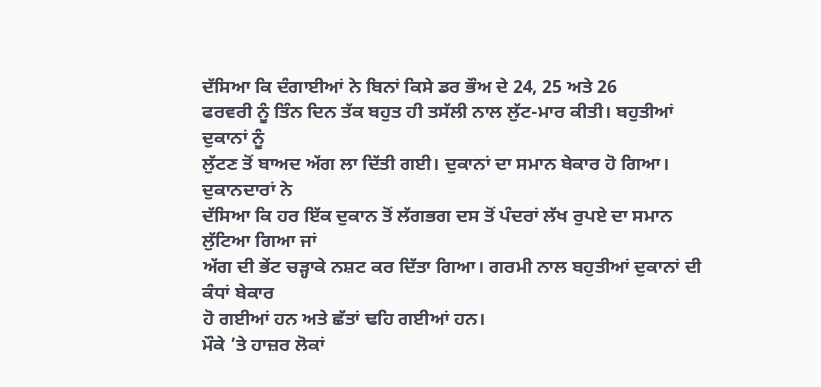ਦੱਸਿਆ ਕਿ ਦੰਗਾਈਆਂ ਨੇ ਬਿਨਾਂ ਕਿਸੇ ਡਰ ਭੌਅ ਦੇ 24, 25 ਅਤੇ 26
ਫਰਵਰੀ ਨੂੰ ਤਿੰਨ ਦਿਨ ਤੱਕ ਬਹੁਤ ਹੀ ਤਸੱਲੀ ਨਾਲ ਲੁੱਟ-ਮਾਰ ਕੀਤੀ। ਬਹੁਤੀਆਂ ਦੁਕਾਨਾਂ ਨੂੰ
ਲੁੱਟਣ ਤੋਂ ਬਾਅਦ ਅੱਗ ਲਾ ਦਿੱਤੀ ਗਈ। ਦੁਕਾਨਾਂ ਦਾ ਸਮਾਨ ਬੇਕਾਰ ਹੋ ਗਿਆ। ਦੁਕਾਨਦਾਰਾਂ ਨੇ
ਦੱਸਿਆ ਕਿ ਹਰ ਇੱਕ ਦੁਕਾਨ ਤੋਂ ਲੱਗਭਗ ਦਸ ਤੋਂ ਪੰਦਰਾਂ ਲੱਖ ਰੁਪਏ ਦਾ ਸਮਾਨ ਲੁੱਟਿਆ ਗਿਆ ਜਾਂ
ਅੱਗ ਦੀ ਭੇਂਟ ਚੜ੍ਹਾਕੇ ਨਸ਼ਟ ਕਰ ਦਿੱਤਾ ਗਿਆ। ਗਰਮੀ ਨਾਲ ਬਹੁਤੀਆਂ ਦੁਕਾਨਾਂ ਦੀ ਕੰਧਾਂ ਬੇਕਾਰ
ਹੋ ਗਈਆਂ ਹਨ ਅਤੇ ਛੱਤਾਂ ਢਹਿ ਗਈਆਂ ਹਨ।
ਮੌਕੇ ’ਤੇ ਹਾਜ਼ਰ ਲੋਕਾਂ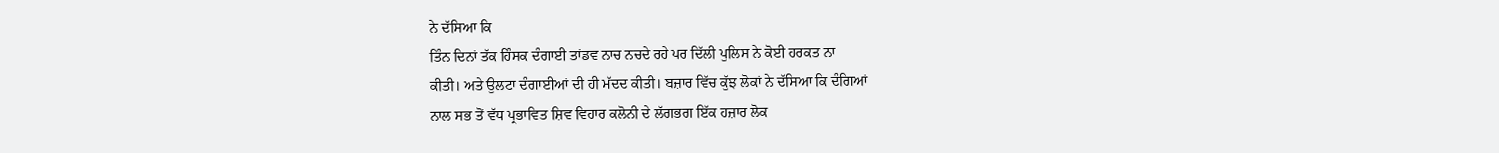ਨੇ ਦੱਸਿਆ ਕਿ
ਤਿੰਨ ਦਿਨਾਂ ਤੱਕ ਹਿੰਸਕ ਦੰਗਾਈ ਤਾਂਡਵ ਨਾਚ ਨਚਦੇ ਰਹੇ ਪਰ ਦਿੱਲੀ ਪੁਲਿਸ ਨੇ ਕੋਈ ਹਰਕਤ ਨਾ
ਕੀਤੀ। ਅਤੇ ਉਲਟਾ ਦੰਗਾਈਆਂ ਦੀ ਹੀ ਮੱਦਦ ਕੀਤੀ। ਬਜ਼ਾਰ ਵਿੱਚ ਕੁੱਝ ਲੋਕਾਂ ਨੇ ਦੱਸਿਆ ਕਿ ਦੰਗਿਆਂ
ਨਾਲ ਸਭ ਤੋਂ ਵੱਧ ਪ੍ਰਭਾਵਿਤ ਸ਼ਿਵ ਵਿਹਾਰ ਕਲੋਨੀ ਦੇ ਲੱਗਭਗ ਇੱਕ ਹਜ਼ਾਰ ਲੋਕ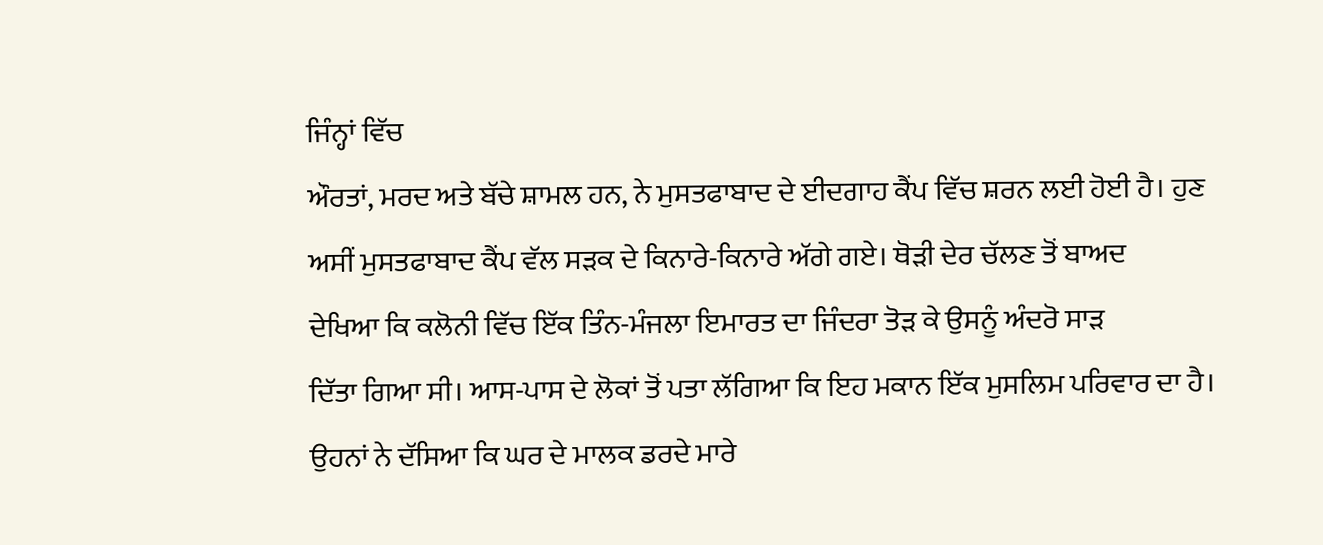ਜਿੰਨ੍ਹਾਂ ਵਿੱਚ
ਔਰਤਾਂ, ਮਰਦ ਅਤੇ ਬੱਚੇ ਸ਼ਾਮਲ ਹਨ, ਨੇ ਮੁਸਤਫਾਬਾਦ ਦੇ ਈਦਗਾਹ ਕੈਂਪ ਵਿੱਚ ਸ਼ਰਨ ਲਈ ਹੋਈ ਹੈ। ਹੁਣ
ਅਸੀਂ ਮੁਸਤਫਾਬਾਦ ਕੈਂਪ ਵੱਲ ਸੜਕ ਦੇ ਕਿਨਾਰੇ-ਕਿਨਾਰੇ ਅੱਗੇ ਗਏ। ਥੋੜੀ ਦੇਰ ਚੱਲਣ ਤੋਂ ਬਾਅਦ
ਦੇਖਿਆ ਕਿ ਕਲੋਨੀ ਵਿੱਚ ਇੱਕ ਤਿੰਨ-ਮੰਜਲਾ ਇਮਾਰਤ ਦਾ ਜਿੰਦਰਾ ਤੋੜ ਕੇ ਉਸਨੂੰ ਅੰਦਰੋ ਸਾੜ
ਦਿੱਤਾ ਗਿਆ ਸੀ। ਆਸ-ਪਾਸ ਦੇ ਲੋਕਾਂ ਤੋਂ ਪਤਾ ਲੱਗਿਆ ਕਿ ਇਹ ਮਕਾਨ ਇੱਕ ਮੁਸਲਿਮ ਪਰਿਵਾਰ ਦਾ ਹੈ।
ਉਹਨਾਂ ਨੇ ਦੱਸਿਆ ਕਿ ਘਰ ਦੇ ਮਾਲਕ ਡਰਦੇ ਮਾਰੇ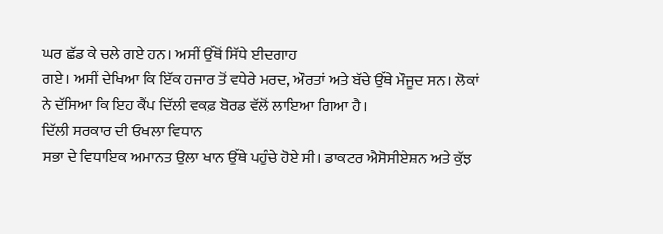ਘਰ ਛੱਡ ਕੇ ਚਲੇ ਗਏ ਹਨ। ਅਸੀਂ ਉੱਥੋਂ ਸਿੱਧੇ ਈਦਗਾਹ
ਗਏ। ਅਸੀਂ ਦੇਖਿਆ ਕਿ ਇੱਕ ਹਜਾਰ ਤੋਂ ਵਧੇਰੇ ਮਰਦ, ਔਰਤਾਂ ਅਤੇ ਬੱਚੇ ਉੱਥੇ ਮੌਜੂਦ ਸਨ। ਲੋਕਾਂ
ਨੇ ਦੱਸਿਆ ਕਿ ਇਹ ਕੈਂਪ ਦਿੱਲੀ ਵਕਫ਼ ਬੋਰਡ ਵੱਲੋਂ ਲਾਇਆ ਗਿਆ ਹੈ।
ਦਿੱਲੀ ਸਰਕਾਰ ਦੀ ਓਖਲਾ ਵਿਧਾਨ
ਸਭਾ ਦੇ ਵਿਧਾਇਕ ਅਮਾਨਤ ਉਲਾ ਖਾਨ ਉੱਥੇ ਪਹੁੰਚੇ ਹੋਏ ਸੀ। ਡਾਕਟਰ ਐਸੋਸੀਏਸ਼ਨ ਅਤੇ ਕੁੱਝ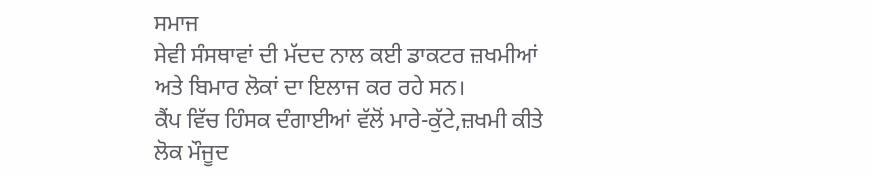ਸਮਾਜ
ਸੇਵੀ ਸੰਸਥਾਵਾਂ ਦੀ ਮੱਦਦ ਨਾਲ ਕਈ ਡਾਕਟਰ ਜ਼ਖਮੀਆਂ ਅਤੇ ਬਿਮਾਰ ਲੋਕਾਂ ਦਾ ਇਲਾਜ ਕਰ ਰਹੇ ਸਨ।
ਕੈਂਪ ਵਿੱਚ ਹਿੰਸਕ ਦੰਗਾਈਆਂ ਵੱਲੋਂ ਮਾਰੇ-ਕੁੱਟੇ,ਜ਼ਖਮੀ ਕੀਤੇ ਲੋਕ ਮੌਜੂਦ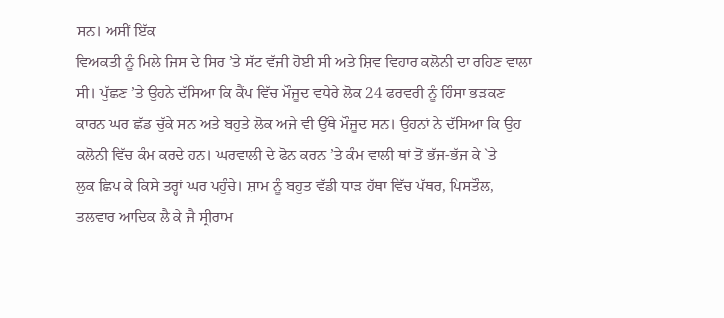ਸਨ। ਅਸੀਂ ਇੱਕ
ਵਿਅਕਤੀ ਨੂੰ ਮਿਲੇ ਜਿਸ ਦੇ ਸਿਰ ’ਤੇ ਸੱਟ ਵੱਜੀ ਹੋਈ ਸੀ ਅਤੇ ਸ਼ਿਵ ਵਿਹਾਰ ਕਲੋਨੀ ਦਾ ਰਹਿਣ ਵਾਲਾ
ਸੀ। ਪੁੱਛਣ ’ਤੇ ਉਹਨੇ ਦੱਸਿਆ ਕਿ ਕੈਂਪ ਵਿੱਚ ਮੌਜੂਦ ਵਧੇਰੇ ਲੋਕ 24 ਫਰਵਰੀ ਨੂੰ ਹਿੰਸਾ ਭੜਕਣ
ਕਾਰਨ ਘਰ ਛੱਡ ਚੁੱਕੇ ਸਨ ਅਤੇ ਬਹੁਤੇ ਲੋਕ ਅਜੇ ਵੀ ਉੱਥੇ ਮੌਜੂਦ ਸਨ। ਉਹਨਾਂ ਨੇ ਦੱਸਿਆ ਕਿ ਉਹ
ਕਲੋਨੀ ਵਿੱਚ ਕੰਮ ਕਰਦੇ ਹਨ। ਘਰਵਾਲੀ ਦੇ ਫੋਨ ਕਰਨ ’ਤੇ ਕੰਮ ਵਾਲੀ ਥਾਂ ਤੋਂ ਭੱਜ-ਭੱਜ ਕੇ `ਤੇ
ਲੁਕ ਛਿਪ ਕੇ ਕਿਸੇ ਤਰ੍ਹਾਂ ਘਰ ਪਹੁੰਚੇ। ਸ਼ਾਮ ਨੂੰ ਬਹੁਤ ਵੱਡੀ ਧਾੜ ਹੱਥਾ ਵਿੱਚ ਪੱਥਰ, ਪਿਸਤੌਲ,
ਤਲਵਾਰ ਆਦਿਕ ਲੈ ਕੇ ਜੈ ਸ੍ਰੀਰਾਮ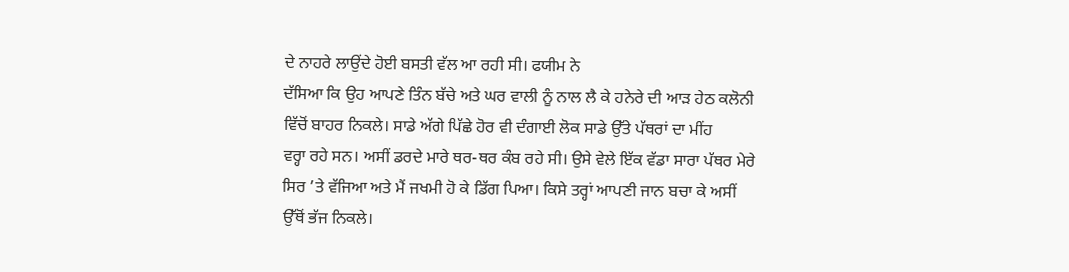ਦੇ ਨਾਹਰੇ ਲਾਉਂਦੇ ਹੋਈ ਬਸਤੀ ਵੱਲ ਆ ਰਹੀ ਸੀ। ਫਯੀਮ ਨੇ
ਦੱਸਿਆ ਕਿ ਉਹ ਆਪਣੇ ਤਿੰਨ ਬੱਚੇ ਅਤੇ ਘਰ ਵਾਲੀ ਨੂੰ ਨਾਲ ਲੈ ਕੇ ਹਨੇਰੇ ਦੀ ਆੜ ਹੇਠ ਕਲੋਨੀ
ਵਿੱਚੋਂ ਬਾਹਰ ਨਿਕਲੇ। ਸਾਡੇ ਅੱਗੇ ਪਿੱਛੇ ਹੋਰ ਵੀ ਦੰਗਾਈ ਲੋਕ ਸਾਡੇ ਉੱਤੇ ਪੱਥਰਾਂ ਦਾ ਮੀਂਹ
ਵਰ੍ਹਾ ਰਹੇ ਸਨ। ਅਸੀਂ ਡਰਦੇ ਮਾਰੇ ਥਰ-ਥਰ ਕੰਬ ਰਹੇ ਸੀ। ਉਸੇ ਵੇਲੇ ਇੱਕ ਵੱਡਾ ਸਾਰਾ ਪੱਥਰ ਮੇਰੇ
ਸਿਰ ’ਤੇ ਵੱਜਿਆ ਅਤੇ ਮੈਂ ਜਖਮੀ ਹੋ ਕੇ ਡਿੱਗ ਪਿਆ। ਕਿਸੇ ਤਰ੍ਹਾਂ ਆਪਣੀ ਜਾਨ ਬਚਾ ਕੇ ਅਸੀਂ
ਉੱਥੋਂ ਭੱਜ ਨਿਕਲੇ।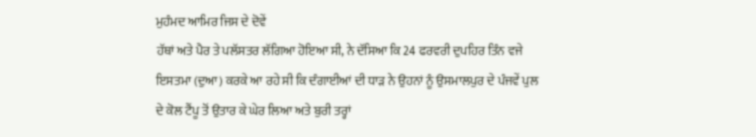ਮੁਹੰਮਦ ਆਮਿਰ ਜਿਸ ਦੇ ਦੋਵੇਂ
ਹੱਥਾਂ ਅਤੇ ਪੈਰ ਤੇ ਪਲੱਸਤਰ ਲੱਗਿਆ ਹੋਇਆ ਸੀ, ਨੇ ਦੱਸਿਆ ਕਿ 24 ਫਰਵਰੀ ਦੁਪਹਿਰ ਤਿੰਨ ਵਜੇ
ਇਸਤਮਾ (ਦੁਆ) ਕਰਕੇ ਆ ਰਹੇ ਸੀ ਕਿ ਦੰਗਾਈਆਂ ਦੀ ਧਾੜ ਨੇ ਉਹਨਾਂ ਨੂੰ ਉਸਮਾਲਪੁਰ ਦੇ ਪੰਜਵੇਂ ਪੁਲ
ਦੇ ਕੋਲ ਟੈਂਪੂ ਤੋਂ ਉਤਾਰ ਕੇ ਘੇਰ ਲਿਆ ਅਤੇ ਬੁਰੀ ਤਰ੍ਹਾਂ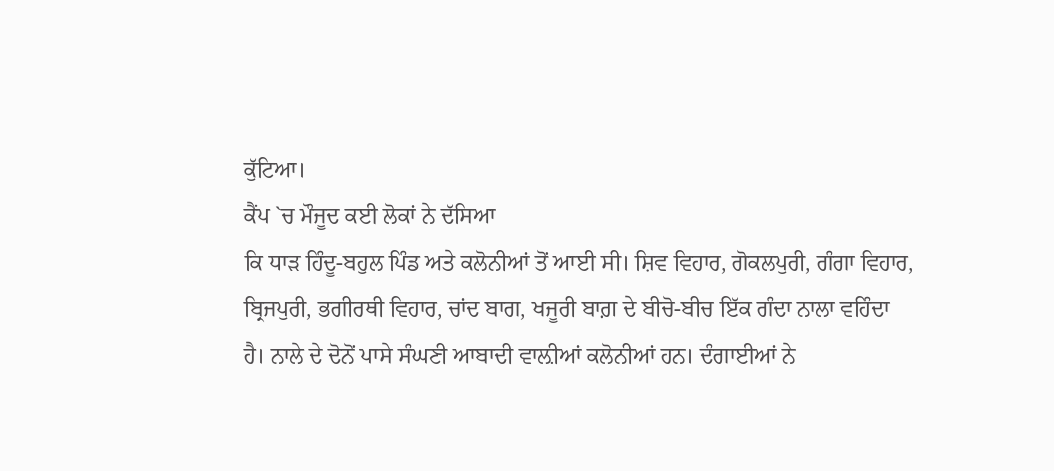ਕੁੱਟਿਆ।
ਕੈਂਪ `ਚ ਮੌਜੂਦ ਕਈ ਲੋਕਾਂ ਨੇ ਦੱਸਿਆ
ਕਿ ਧਾੜ ਹਿੰਦੂ-ਬਹੁਲ ਪਿੰਡ ਅਤੇ ਕਲੋਨੀਆਂ ਤੋਂ ਆਈ ਸੀ। ਸ਼ਿਵ ਵਿਹਾਰ, ਗੋਕਲਪੁਰੀ, ਗੰਗਾ ਵਿਹਾਰ,
ਬ੍ਰਿਜਪੁਰੀ, ਭਗੀਰਥੀ ਵਿਹਾਰ, ਚਾਂਦ ਬਾਗ, ਖਜੂਰੀ ਬਾਗ਼ ਦੇ ਬੀਚੋ-ਬੀਚ ਇੱਕ ਗੰਦਾ ਨਾਲਾ ਵਹਿੰਦਾ
ਹੈ। ਨਾਲੇ ਦੇ ਦੋਨੋਂ ਪਾਸੇ ਸੰਘਣੀ ਆਬਾਦੀ ਵਾਲ਼ੀਆਂ ਕਲੋਨੀਆਂ ਹਨ। ਦੰਗਾਈਆਂ ਨੇ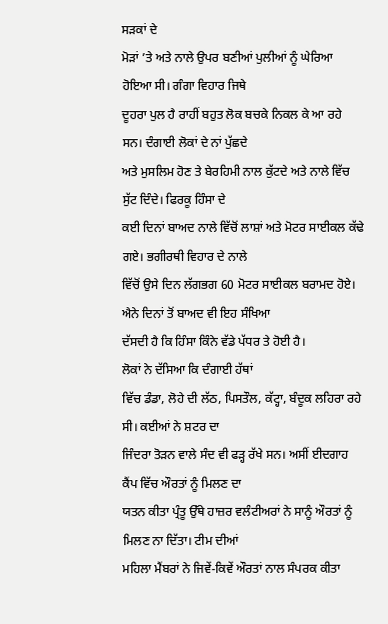ਸੜਕਾਂ ਦੇ
ਮੋੜਾਂ ’ਤੇ ਅਤੇ ਨਾਲੇ ਉਪਰ ਬਣੀਆਂ ਪੁਲੀਆਂ ਨੂੰ ਘੇਰਿਆ ਹੋਇਆ ਸੀ। ਗੰਗਾ ਵਿਹਾਰ ਜਿਥੇ
ਦੂਹਰਾ ਪੁਲ ਹੈ ਰਾਹੀਂ ਬਹੁਤ ਲੋਕ ਬਚਕੇ ਨਿਕਲ ਕੇ ਆ ਰਹੇ ਸਨ। ਦੰਗਾਈ ਲੋਕਾਂ ਦੇ ਨਾਂ ਪੁੱਛਦੇ
ਅਤੇ ਮੁਸਲਿਮ ਹੋਣ ਤੇ ਬੇਰਹਿਮੀ ਨਾਲ ਕੁੱਟਦੇ ਅਤੇ ਨਾਲੇ ਵਿੱਚ ਸੁੱਟ ਦਿੰਦੇ। ਫਿਰਕੂ ਹਿੰਸਾ ਦੇ
ਕਈ ਦਿਨਾਂ ਬਾਅਦ ਨਾਲੇ ਵਿੱਚੋਂ ਲਾਸ਼ਾਂ ਅਤੇ ਮੋਟਰ ਸਾਈਕਲ ਕੱਢੇ ਗਏ। ਭਗੀਰਥੀ ਵਿਹਾਰ ਦੇ ਨਾਲੇ
ਵਿੱਚੋਂ ਉਸੇ ਦਿਨ ਲੱਗਭਗ 60 ਮੋਟਰ ਸਾਈਕਲ ਬਰਾਮਦ ਹੋਏ। ਐਨੇ ਦਿਨਾਂ ਤੋਂ ਬਾਅਦ ਵੀ ਇਹ ਸੰਖਿਆ
ਦੱਸਦੀ ਹੈ ਕਿ ਹਿੰਸਾ ਕਿੰਨੇ ਵੱਡੇ ਪੱਧਰ ਤੇ ਹੋਈ ਹੈ।
ਲੋਕਾਂ ਨੇ ਦੱਸਿਆ ਕਿ ਦੰਗਾਈ ਹੱਥਾਂ
ਵਿੱਚ ਡੰਡਾ, ਲੋਹੇ ਦੀ ਲੱਠ, ਪਿਸਤੌਲ, ਕੱਟ੍ਹਾ, ਬੰਦੂਕ ਲਹਿਰਾ ਰਹੇ ਸੀ। ਕਈਆਂ ਨੇ ਸ਼ਟਰ ਦਾ
ਜਿੰਦਰਾ ਤੋੜਨ ਵਾਲੇ ਸੰਦ ਵੀ ਫੜ੍ਹ ਰੱਖੇ ਸਨ। ਅਸੀਂ ਈਦਗਾਹ ਕੈਂਪ ਵਿੱਚ ਔਰਤਾਂ ਨੂੰ ਮਿਲਣ ਦਾ
ਯਤਨ ਕੀਤਾ ਪ੍ਰੰਤੂ ਉੱਥੇ ਹਾਜ਼ਰ ਵਲੰਟੀਅਰਾਂ ਨੇ ਸਾਨੂੰ ਔਰਤਾਂ ਨੂੰ ਮਿਲਣ ਨਾ ਦਿੱਤਾ। ਟੀਮ ਦੀਆਂ
ਮਹਿਲਾ ਮੈਂਬਰਾਂ ਨੇ ਜਿਵੇਂ-ਕਿਵੇਂ ਔਰਤਾਂ ਨਾਲ ਸੰਪਰਕ ਕੀਤਾ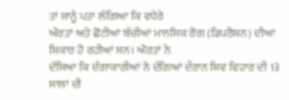ਤਾਂ ਸਾਨੂੰ ਪਤਾ ਲੱਗਿਆ ਕਿ ਵਧੇਰੇ
ਔਰਤਾਂ ਅਤੇ ਛੋਟੀਆਂ ਬੱਚੀਆਂ ਮਾਨਸਿਕ ਰੋਗ (ਡਿਪਰੈਸ਼ਨ) ਦੀਆਂ ਸ਼ਿਕਾਰ ਹੋ ਰਹੀਆਂ ਸਨ। ਔਰਤਾਂ ਨੇ
ਦੱਸਿਆ ਕਿ ਦੰਗਾਕਾਰੀਆਂ ਨੇ ਦੰਗਿਆਂ ਦੌਰਾਨ ਸ਼ਿਵ ਵਿਹਾਰ ਦੀ 13 ਸਾਲਾਂ ਦੀ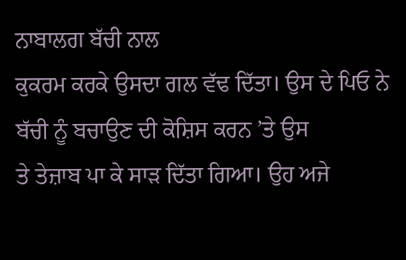ਨਾਬਾਲਗ ਬੱਚੀ ਨਾਲ
ਕੁਕਰਮ ਕਰਕੇ ਉਸਦਾ ਗਲ ਵੱਢ ਦਿੱਤਾ। ਉਸ ਦੇ ਪਿਓ ਨੇ ਬੱਚੀ ਨੂੰ ਬਚਾਉਣ ਦੀ ਕੋਸ਼ਿਸ ਕਰਨ ’ਤੇ ਉਸ
ਤੇ ਤੇਜ਼ਾਬ ਪਾ ਕੇ ਸਾੜ ਦਿੱਤਾ ਗਿਆ। ਉਹ ਅਜੇ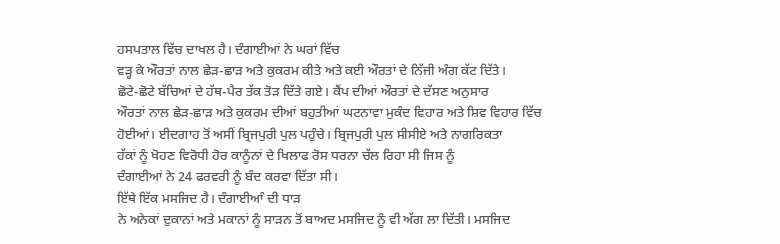ਹਸਪਤਾਲ ਵਿੱਚ ਦਾਖਲ ਹੈ। ਦੰਗਾਈਆਂ ਨੇ ਘਰਾਂ ਵਿੱਚ
ਵੜ੍ਹ ਕੇ ਔਰਤਾਂ ਨਾਲ ਛੇੜ-ਛਾੜ ਅਤੇ ਕੁਕਰਮ ਕੀਤੇ ਅਤੇ ਕਈ ਔਰਤਾਂ ਦੇ ਨਿੱਜੀ ਅੰਗ ਕੱਟ ਦਿੱਤੇ।
ਛੋਟੇ-ਛੋਟੇ ਬੱਚਿਆਂ ਦੇ ਹੱਥ-ਪੈਰ ਤੱਕ ਤੋੜ ਦਿੱਤੇ ਗਏ। ਕੈਂਪ ਦੀਆਂ ਔਰਤਾਂ ਦੇ ਦੱਸਣ ਅਨੁਸਾਰ
ਔਰਤਾਂ ਨਾਲ ਛੇੜ-ਛਾੜ ਅਤੇ ਕੁਕਰਮ ਦੀਆਂ ਬਹੁਤੀਆਂ ਘਟਨਾਵਾ ਮੁਕੰਦ ਵਿਹਾਰ ਅਤੇ ਸ਼ਿਵ ਵਿਹਾਰ ਵਿੱਚ
ਹੋਈਆਂ। ਈਦਗਾਹ ਤੋਂ ਅਸੀਂ ਬ੍ਰਿਜਪੁਰੀ ਪੁਲ ਪਹੁੰਚੇ। ਬ੍ਰਿਜਪੁਰੀ ਪੁਲ ਸੀਸੀਏ ਅਤੇ ਨਾਗਰਿਕਤਾ
ਹੱਕਾਂ ਨੂੰ ਖੋਹਣ ਵਿਰੋਧੀ ਹੋਰ ਕਾਨੂੰਨਾਂ ਦੇ ਖਿਲਾਫ ਰੋਸ ਧਰਨਾ ਚੱਲ ਰਿਹਾ ਸੀ ਜਿਸ ਨੂੰ
ਦੰਗਾਈਆਂ ਨੇ 24 ਫਰਵਰੀ ਨੂੰ ਬੰਦ ਕਰਵਾ ਦਿੱਤਾ ਸੀ।
ਇੱਥੇ ਇੱਕ ਮਸਜਿਦ ਹੈ। ਦੰਗਾਈਆੰ ਦੀ ਧਾੜ
ਨੇ ਅਨੇਕਾਂ ਦੁਕਾਨਾਂ ਅਤੇ ਮਕਾਨਾਂ ਨੂੰ ਸਾੜਨ ਤੋਂ ਬਾਅਦ ਮਸਜਿਦ ਨੂੰ ਵੀ ਅੱਗ ਲਾ ਦਿੱਤੀ। ਮਸਜਿਦ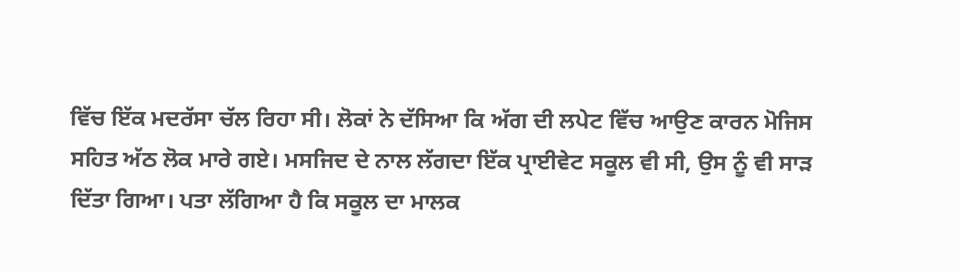ਵਿੱਚ ਇੱਕ ਮਦਰੱਸਾ ਚੱਲ ਰਿਹਾ ਸੀ। ਲੋਕਾਂ ਨੇ ਦੱਸਿਆ ਕਿ ਅੱਗ ਦੀ ਲਪੇਟ ਵਿੱਚ ਆਉਣ ਕਾਰਨ ਮੋਜਿਸ
ਸਹਿਤ ਅੱਠ ਲੋਕ ਮਾਰੇ ਗਏ। ਮਸਜਿਦ ਦੇ ਨਾਲ ਲੱਗਦਾ ਇੱਕ ਪ੍ਰਾਈਵੇਟ ਸਕੂਲ ਵੀ ਸੀ, ਉਸ ਨੂੰ ਵੀ ਸਾੜ
ਦਿੱਤਾ ਗਿਆ। ਪਤਾ ਲੱਗਿਆ ਹੈ ਕਿ ਸਕੂਲ ਦਾ ਮਾਲਕ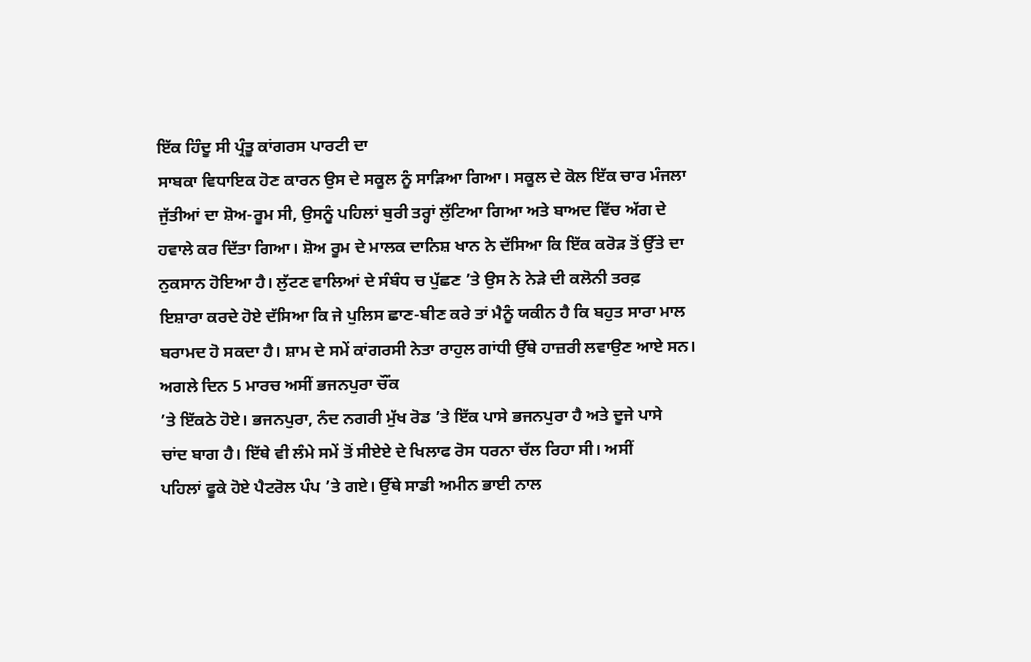ਇੱਕ ਹਿੰਦੂ ਸੀ ਪ੍ਰੰਤੂ ਕਾਂਗਰਸ ਪਾਰਟੀ ਦਾ
ਸਾਬਕਾ ਵਿਧਾਇਕ ਹੋਣ ਕਾਰਨ ਉਸ ਦੇ ਸਕੂਲ ਨੂੰ ਸਾੜਿਆ ਗਿਆ। ਸਕੂਲ ਦੇ ਕੋਲ ਇੱਕ ਚਾਰ ਮੰਜਲਾ
ਜੁੱਤੀਆਂ ਦਾ ਸ਼ੋਅ-ਰੂਮ ਸੀ, ਉਸਨੂੰ ਪਹਿਲਾਂ ਬੁਰੀ ਤਰ੍ਹਾਂ ਲੁੱਟਿਆ ਗਿਆ ਅਤੇ ਬਾਅਦ ਵਿੱਚ ਅੱਗ ਦੇ
ਹਵਾਲੇ ਕਰ ਦਿੱਤਾ ਗਿਆ। ਸ਼ੋਅ ਰੂਮ ਦੇ ਮਾਲਕ ਦਾਨਿਸ਼ ਖਾਨ ਨੇ ਦੱਸਿਆ ਕਿ ਇੱਕ ਕਰੋੜ ਤੋਂ ਉੱਤੇ ਦਾ
ਨੁਕਸਾਨ ਹੋਇਆ ਹੈ। ਲੁੱਟਣ ਵਾਲਿਆਂ ਦੇ ਸੰਬੰਧ ਚ ਪੁੱਛਣ ’ਤੇ ਉਸ ਨੇ ਨੇੜੇ ਦੀ ਕਲੋਨੀ ਤਰਫ਼
ਇਸ਼ਾਰਾ ਕਰਦੇ ਹੋਏ ਦੱਸਿਆ ਕਿ ਜੇ ਪੁਲਿਸ ਛਾਣ-ਬੀਣ ਕਰੇ ਤਾਂ ਮੈਨੂੰ ਯਕੀਨ ਹੈ ਕਿ ਬਹੁਤ ਸਾਰਾ ਮਾਲ
ਬਰਾਮਦ ਹੋ ਸਕਦਾ ਹੈ। ਸ਼ਾਮ ਦੇ ਸਮੇਂ ਕਾਂਗਰਸੀ ਨੇਤਾ ਰਾਹੁਲ ਗਾਂਧੀ ਉੱਥੇ ਹਾਜ਼ਰੀ ਲਵਾਉਣ ਆਏ ਸਨ।
ਅਗਲੇ ਦਿਨ 5 ਮਾਰਚ ਅਸੀਂ ਭਜਨਪੁਰਾ ਚੌਂਕ
’ਤੇ ਇੱਕਠੇ ਹੋਏ। ਭਜਨਪੁਰਾ, ਨੰਦ ਨਗਰੀ ਮੁੱਖ ਰੋਡ ’ਤੇ ਇੱਕ ਪਾਸੇ ਭਜਨਪੁਰਾ ਹੈ ਅਤੇ ਦੂਜੇ ਪਾਸੇ
ਚਾਂਦ ਬਾਗ ਹੈ। ਇੱਥੇ ਵੀ ਲੰਮੇ ਸਮੇਂ ਤੋਂ ਸੀਏਏ ਦੇ ਖਿਲਾਫ ਰੋਸ ਧਰਨਾ ਚੱਲ ਰਿਹਾ ਸੀ। ਅਸੀਂ
ਪਹਿਲਾਂ ਫੂਕੇ ਹੋਏ ਪੈਟਰੋਲ ਪੰਪ ’ਤੇ ਗਏ। ਉੱਥੇ ਸਾਡੀ ਅਮੀਨ ਭਾਈ ਨਾਲ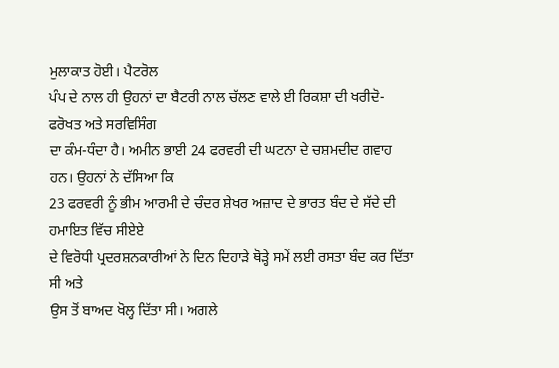ਮੁਲਾਕਾਤ ਹੋਈ। ਪੈਟਰੋਲ
ਪੰਪ ਦੇ ਨਾਲ ਹੀ ਉਹਨਾਂ ਦਾ ਬੈਟਰੀ ਨਾਲ ਚੱਲਣ ਵਾਲੇ ਈ ਰਿਕਸ਼ਾ ਦੀ ਖਰੀਦੋ-ਫਰੋਖਤ ਅਤੇ ਸਰਵਿਸਿੰਗ
ਦਾ ਕੰਮ-ਧੰਦਾ ਹੈ। ਅਮੀਨ ਭਾਈ 24 ਫਰਵਰੀ ਦੀ ਘਟਨਾ ਦੇ ਚਸ਼ਮਦੀਦ ਗਵਾਹ ਹਨ। ਉਹਨਾਂ ਨੇ ਦੱਸਿਆ ਕਿ
23 ਫਰਵਰੀ ਨੂੰ ਭੀਮ ਆਰਮੀ ਦੇ ਚੰਦਰ ਸ਼ੇਖਰ ਅਜ਼ਾਦ ਦੇ ਭਾਰਤ ਬੰਦ ਦੇ ਸੱਦੇ ਦੀ ਹਮਾਇਤ ਵਿੱਚ ਸੀਏਏ
ਦੇ ਵਿਰੋਧੀ ਪ੍ਰਦਰਸ਼ਨਕਾਰੀਆਂ ਨੇ ਦਿਨ ਦਿਹਾੜੇ ਥੋੜ੍ਹੇ ਸਮੇਂ ਲਈ ਰਸਤਾ ਬੰਦ ਕਰ ਦਿੱਤਾ ਸੀ ਅਤੇ
ਉਸ ਤੋਂ ਬਾਅਦ ਖੋਲ੍ਹ ਦਿੱਤਾ ਸੀ। ਅਗਲੇ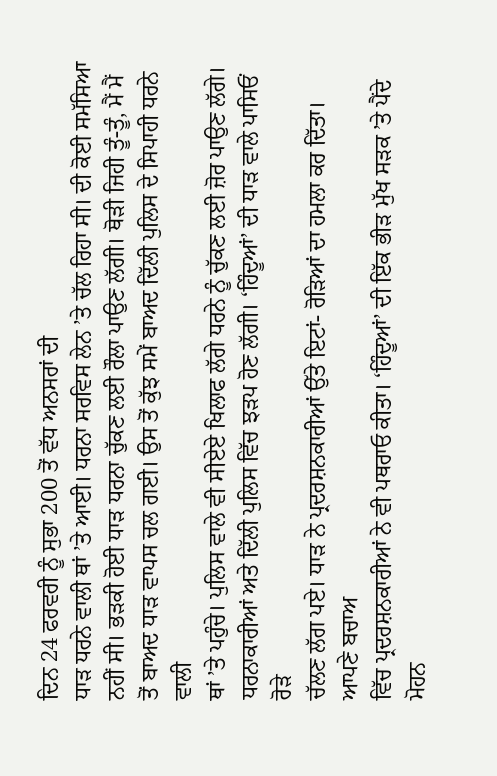ਦਿਨ 24 ਫਰਵਰੀ ਨੂੰ ਸੁਭਾ 200 ਤੋਂ ਵੱਧ ਅਨਸਰਾਂ ਦੀ
ਧਾੜ ਧਰਨੇ ਵਾਲੀ ਥਾਂ ’ਤੇ ਆਈ। ਧਰਨਾ ਸਰਵਿਸ ਲੇਨ ’ਤੇ ਚੱਲ ਰਿਹਾ ਸੀ। ਦੀ ਕੋਈ ਸਮੱਸਿਆ
ਨਹੀਂ ਸੀ। ਭੜਕੀ ਹੋਈ ਧਾੜ ਧਰਨਾ ਚੁੱਕਣ ਲਈ ਰੌਲਾ ਪਾਉਣ ਲੱਗੀ। ਥੋੜੀ ਜਿਹੀ ਤੂੰ-ਤੂੰ, ਮੈਂ ਮੈਂ
ਤੋਂ ਬਾਅਦ ਧਾੜ ਵਾਪਸ ਚਲ ਗਈ। ਉਸ ਤੋਂ ਕੁੱਝ ਸਮੇਂ ਬਾਅਦ ਦਿੱਲੀ ਪੁਲਿਸ ਦੇ ਸਿਪਾਹੀ ਧਰਨੇ ਵਾਲੀ
ਥਾਂ ’ਤੇ ਪਹੁੰਚੇ। ਪੁਲਿਸ ਵਾਲੇ ਵੀ ਸੀਏਏ ਖਿਲਾਫ ਲੱਗੇ ਧਰਨੇ ਨੂੰ ਚੁੱਕਣ ਲਈ ਜ਼ੋਰ ਪਾਉਣ ਲੱਗੇ।
ਧਰਨਾਕਾਰੀਆਂ ਅਤੇ ਦਿੱਲੀ ਪੁਲਿਸ ਵਿੱਚ ਝੜਪ ਹੋਣ ਲੱਗੀ। ‘ਹਿੰਦੂਆਂ’ ਦੀ ਧਾੜ ਵਾਲੇ ਪਾਸਿਓਂ ਰੋੜੇ
ਚੱਲਣ ਲੱਗ ਪਏ। ਧਾੜ ਨੇ ਪ੍ਰਦਰਸ਼ਨਕਾਰੀਆਂ ਉੱਤੇ ਇਟਾਂ- ਰੋੜਿਆਂ ਦਾ ਹਮਲਾ ਕਰ ਦਿੱਤਾ। ਆਪਣੇ ਬਚਾਅ
ਵਿੱਚ ਪ੍ਰਦਰਸ਼ਨਕਾਰੀਆਂ ਨੇ ਵੀ ਪਥਰਾਓ ਕੀਤਾ। ‘ਹਿੰਦੂਆਂ’ ਦੀ ਇੱਕ ਭੀੜ ਮੁੱਖ ਸੜਕ ’ਤੇ ਪੈਂਦੇ
ਮੋਹਨ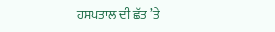ਹਸਪਤਾਲ ਦੀ ਛੱਤ ’ਤੇ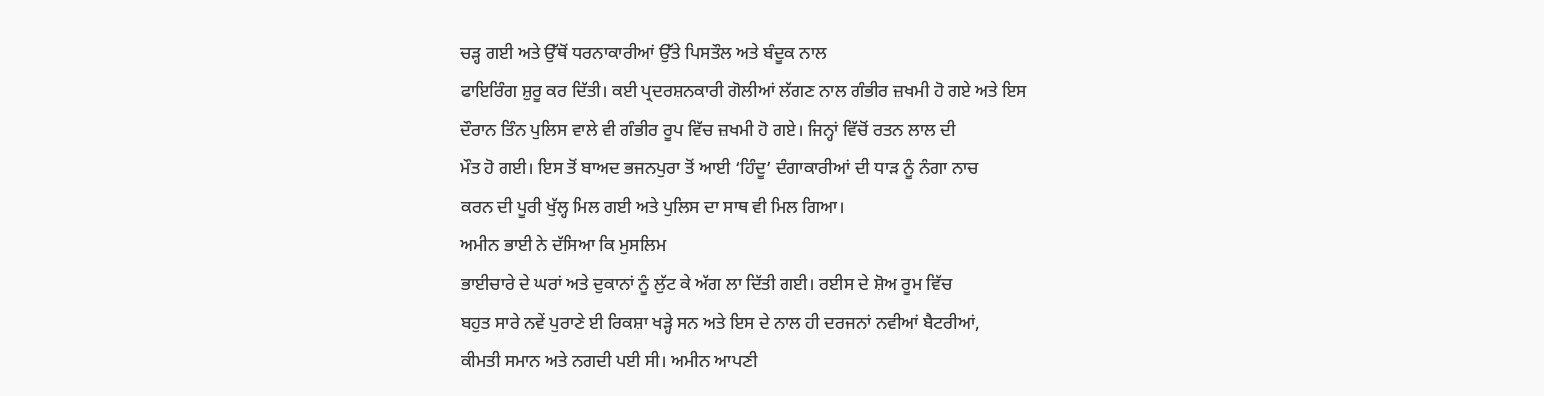ਚੜ੍ਹ ਗਈ ਅਤੇ ਉੱਥੋਂ ਧਰਨਾਕਾਰੀਆਂ ਉੱਤੇ ਪਿਸਤੌਲ ਅਤੇ ਬੰਦੂਕ ਨਾਲ
ਫਾਇਰਿੰਗ ਸ਼ੁਰੂ ਕਰ ਦਿੱਤੀ। ਕਈ ਪ੍ਰਦਰਸ਼ਨਕਾਰੀ ਗੋਲੀਆਂ ਲੱਗਣ ਨਾਲ ਗੰਭੀਰ ਜ਼ਖਮੀ ਹੋ ਗਏ ਅਤੇ ਇਸ
ਦੌਰਾਨ ਤਿੰਨ ਪੁਲਿਸ ਵਾਲੇ ਵੀ ਗੰਭੀਰ ਰੂਪ ਵਿੱਚ ਜ਼ਖਮੀ ਹੋ ਗਏ। ਜਿਨ੍ਹਾਂ ਵਿੱਚੋਂ ਰਤਨ ਲਾਲ ਦੀ
ਮੌਤ ਹੋ ਗਈ। ਇਸ ਤੋਂ ਬਾਅਦ ਭਜਨਪੁਰਾ ਤੋਂ ਆਈ ‘ਹਿੰਦੂ’ ਦੰਗਾਕਾਰੀਆਂ ਦੀ ਧਾੜ ਨੂੰ ਨੰਗਾ ਨਾਚ
ਕਰਨ ਦੀ ਪੂਰੀ ਖੁੱਲ੍ਹ ਮਿਲ ਗਈ ਅਤੇ ਪੁਲਿਸ ਦਾ ਸਾਥ ਵੀ ਮਿਲ ਗਿਆ।
ਅਮੀਨ ਭਾਈ ਨੇ ਦੱਸਿਆ ਕਿ ਮੁਸਲਿਮ
ਭਾਈਚਾਰੇ ਦੇ ਘਰਾਂ ਅਤੇ ਦੁਕਾਨਾਂ ਨੂੰ ਲੁੱਟ ਕੇ ਅੱਗ ਲਾ ਦਿੱਤੀ ਗਈ। ਰਈਸ ਦੇ ਸ਼ੋਅ ਰੂਮ ਵਿੱਚ
ਬਹੁਤ ਸਾਰੇ ਨਵੇਂ ਪੁਰਾਣੇ ਈ ਰਿਕਸ਼ਾ ਖੜ੍ਹੇ ਸਨ ਅਤੇ ਇਸ ਦੇ ਨਾਲ ਹੀ ਦਰਜਨਾਂ ਨਵੀਆਂ ਬੈਟਰੀਆਂ,
ਕੀਮਤੀ ਸਮਾਨ ਅਤੇ ਨਗਦੀ ਪਈ ਸੀ। ਅਮੀਨ ਆਪਣੀ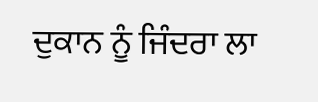ਦੁਕਾਨ ਨੂੰ ਜਿੰਦਰਾ ਲਾ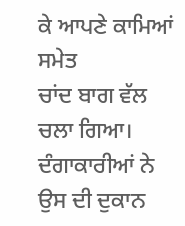ਕੇ ਆਪਣੇ ਕਾਮਿਆਂ ਸਮੇਤ
ਚਾਂਦ ਬਾਗ ਵੱਲ ਚਲਾ ਗਿਆ। ਦੰਗਾਕਾਰੀਆਂ ਨੇ ਉਸ ਦੀ ਦੁਕਾਨ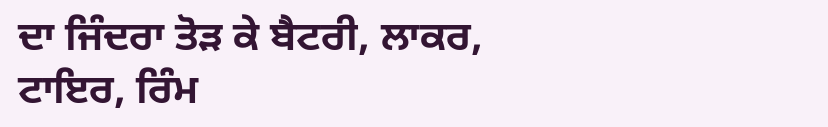ਦਾ ਜਿੰਦਰਾ ਤੋੜ ਕੇ ਬੈਟਰੀ, ਲਾਕਰ,
ਟਾਇਰ, ਰਿੰਮ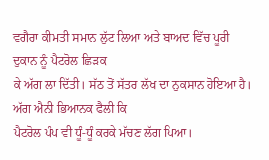ਵਗੈਰਾ ਕੀਮਤੀ ਸਮਾਨ ਲੁੱਟ ਲਿਆ ਅਤੇ ਬਾਅਦ ਵਿੱਚ ਪੂਰੀ ਦੁਕਾਨ ਨੂੰ ਪੈਟਰੋਲ ਛਿੜਕ
ਕੇ ਅੱਗ ਲਾ ਦਿੱਤੀ। ਸੱਠ ਤੋਂ ਸੱਤਰ ਲੱਖ ਦਾ ਨੁਕਸਾਨ ਹੋਇਆ ਹੈ। ਅੱਗ ਐਨੀ ਭਿਆਨਕ ਫੈਲੀ ਕਿ
ਪੈਟਰੋਲ ਪੰਪ ਵੀ ਧੂੰ-ਧੂੰ ਕਰਕੇ ਮੱਚਣ ਲੱਗ ਪਿਆ।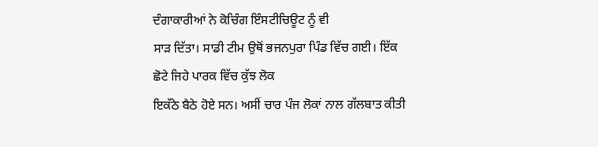ਦੰਗਾਕਾਰੀਆਂ ਨੇ ਕੋਚਿੰਗ ਇੰਸਟੀਚਿਊਟ ਨੂੰ ਵੀ
ਸਾੜ ਦਿੱਤਾ। ਸਾਡੀ ਟੀਮ ਉਥੋਂ ਭਜਨਪੁਰਾ ਪਿੰਡ ਵਿੱਚ ਗਈ। ਇੱਕ ਛੋਟੇ ਜਿਹੇ ਪਾਰਕ ਵਿੱਚ ਕੁੱਝ ਲੋਕ
ਇਕੱਠੇ ਬੈਠੇ ਹੋਏ ਸਨ। ਅਸੀਂ ਚਾਰ ਪੰਜ ਲੋਕਾਂ ਨਾਲ ਗੱਲਬਾਤ ਕੀਤੀ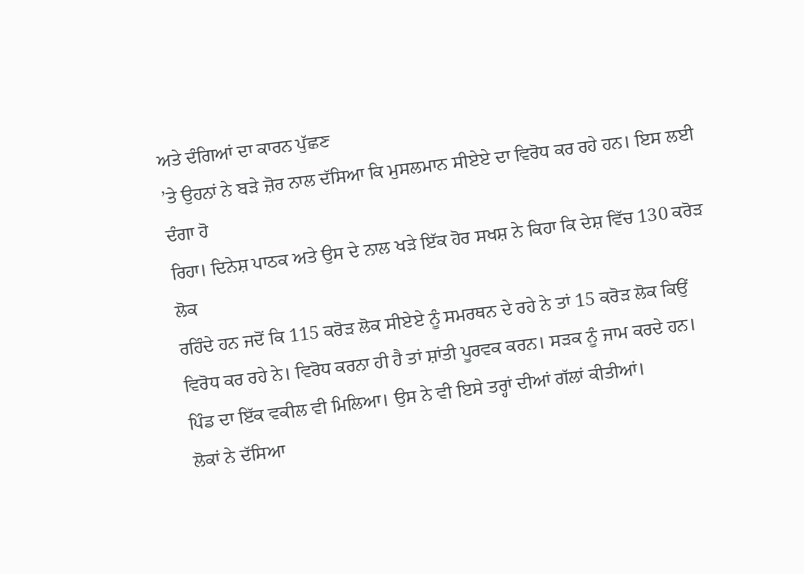ਅਤੇ ਦੰਗਿਆਂ ਦਾ ਕਾਰਨ ਪੁੱਛਣ
’ਤੇ ਉਹਨਾਂ ਨੇ ਬੜੇ ਜ਼ੋਰ ਨਾਲ ਦੱਸਿਆ ਕਿ ਮੁਸਲਮਾਨ ਸੀਏਏ ਦਾ ਵਿਰੋਧ ਕਰ ਰਹੇ ਹਨ। ਇਸ ਲਈ ਦੰਗਾ ਹੋ
ਰਿਹਾ। ਦਿਨੇਸ਼ ਪਾਠਕ ਅਤੇ ਉਸ ਦੇ ਨਾਲ ਖੜੇ ਇੱਕ ਹੋਰ ਸਖਸ਼ ਨੇ ਕਿਹਾ ਕਿ ਦੇਸ਼ ਵਿੱਚ 130 ਕਰੋੜ ਲੋਕ
ਰਹਿੰਦੇ ਹਨ ਜਦੋਂ ਕਿ 115 ਕਰੋੜ ਲੋਕ ਸੀਏਏ ਨੂੰ ਸਮਰਥਨ ਦੇ ਰਹੇ ਨੇ ਤਾਂ 15 ਕਰੋੜ ਲੋਕ ਕਿਉਂ
ਵਿਰੋਧ ਕਰ ਰਹੇ ਨੇ। ਵਿਰੋਧ ਕਰਨਾ ਹੀ ਹੈ ਤਾਂ ਸ਼ਾਂਤੀ ਪੂਰਵਕ ਕਰਨ। ਸੜਕ ਨੂੰ ਜਾਮ ਕਰਦੇ ਹਨ।
ਪਿੰਡ ਦਾ ਇੱਕ ਵਕੀਲ ਵੀ ਮਿਲਿਆ। ਉਸ ਨੇ ਵੀ ਇਸੇ ਤਰ੍ਹਾਂ ਦੀਆਂ ਗੱਲਾਂ ਕੀਤੀਆਂ।
ਲੋਕਾਂ ਨੇ ਦੱਸਿਆ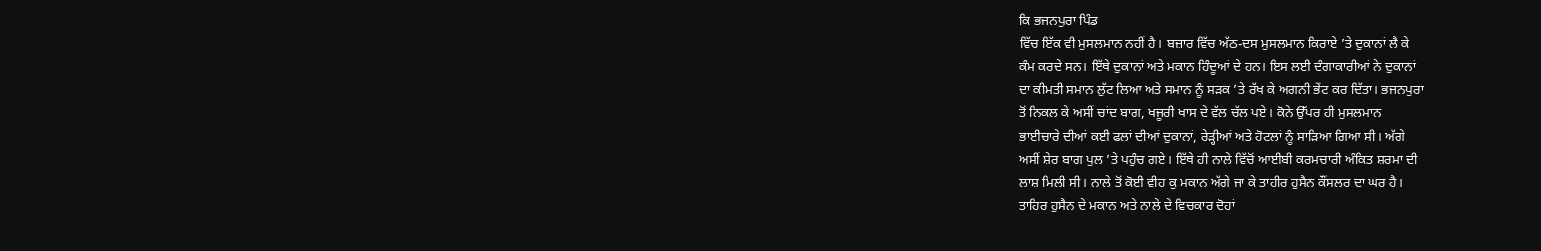ਕਿ ਭਜਨਪੁਰਾ ਪਿੰਡ
ਵਿੱਚ ਇੱਕ ਵੀ ਮੁਸਲਮਾਨ ਨਹੀਂ ਹੈ। ਬਜ਼ਾਰ ਵਿੱਚ ਅੱਠ-ਦਸ ਮੁਸਲਮਾਨ ਕਿਰਾਏ ’ਤੇ ਦੁਕਾਨਾਂ ਲੈ ਕੇ
ਕੰਮ ਕਰਦੇ ਸਨ। ਇੱਥੇ ਦੁਕਾਨਾਂ ਅਤੇ ਮਕਾਨ ਹਿੰਦੂਆਂ ਦੇ ਹਨ। ਇਸ ਲਈ ਦੰਗਾਕਾਰੀਆਂ ਨੇ ਦੁਕਾਨਾਂ
ਦਾ ਕੀਮਤੀ ਸਮਾਨ ਲੁੱਟ ਲਿਆ ਅਤੇ ਸਮਾਨ ਨੂੰ ਸੜਕ ’ਤੇ ਰੱਖ ਕੇ ਅਗਨੀ ਭੇਂਟ ਕਰ ਦਿੱਤਾ। ਭਜਨਪੁਰਾ
ਤੋਂ ਨਿਕਲ ਕੇ ਅਸੀਂ ਚਾਂਦ ਬਾਗ, ਖਜੂਰੀ ਖਾਸ ਦੇ ਵੱਲ ਚੱਲ ਪਏ। ਕੋਨੇ ਉੱਪਰ ਹੀ ਮੁਸਲਮਾਨ
ਭਾਈਚਾਰੇ ਦੀਆਂ ਕਈ ਫਲਾਂ ਦੀਆਂ ਦੁਕਾਨਾਂ, ਰੇੜ੍ਹੀਆਂ ਅਤੇ ਹੋਟਲਾਂ ਨੂੰ ਸਾੜਿਆ ਗਿਆ ਸੀ। ਅੱਗੇ
ਅਸੀਂ ਸ਼ੇਰ ਬਾਗ ਪੁਲ ’ਤੇ ਪਹੁੰਚ ਗਏ। ਇੱਥੇ ਹੀ ਨਾਲੇ ਵਿੱਚੋਂ ਆਈਬੀ ਕਰਮਚਾਰੀ ਅੰਕਿਤ ਸ਼ਰਮਾ ਦੀ
ਲਾਸ਼ ਮਿਲੀ ਸੀ। ਨਾਲੇ ਤੋਂ ਕੋਈ ਵੀਹ ਕੁ ਮਕਾਨ ਅੱਗੇ ਜਾ ਕੇ ਤਾਹੀਰ ਹੁਸੈਨ ਕੌਂਸਲਰ ਦਾ ਘਰ ਹੈ।
ਤਾਹਿਰ ਹੁਸੈਨ ਦੇ ਮਕਾਨ ਅਤੇ ਨਾਲੇ ਦੇ ਵਿਚਕਾਰ ਦੋਹਾਂ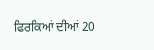ਫਿਰਕਿਆਂ ਦੀਆਂ 20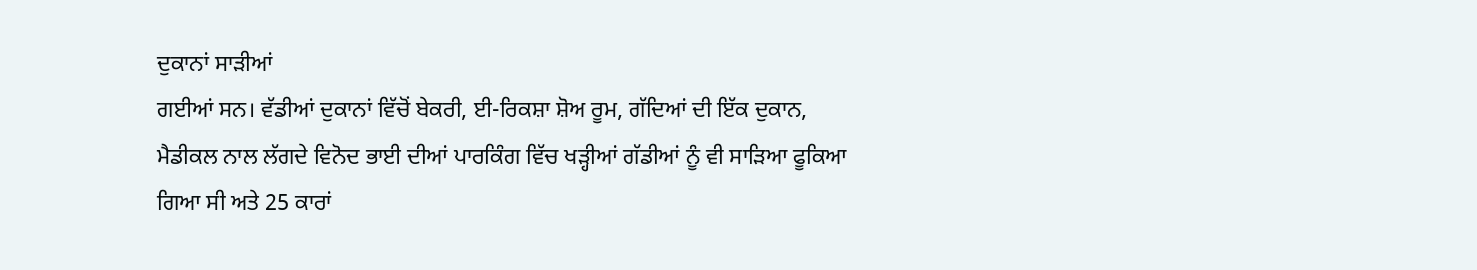ਦੁਕਾਨਾਂ ਸਾੜੀਆਂ
ਗਈਆਂ ਸਨ। ਵੱਡੀਆਂ ਦੁਕਾਨਾਂ ਵਿੱਚੋਂ ਬੇਕਰੀ, ਈ-ਰਿਕਸ਼ਾ ਸ਼ੋਅ ਰੂਮ, ਗੱਦਿਆਂ ਦੀ ਇੱਕ ਦੁਕਾਨ,
ਮੈਡੀਕਲ ਨਾਲ ਲੱਗਦੇ ਵਿਨੋਦ ਭਾਈ ਦੀਆਂ ਪਾਰਕਿੰਗ ਵਿੱਚ ਖੜ੍ਹੀਆਂ ਗੱਡੀਆਂ ਨੂੰ ਵੀ ਸਾੜਿਆ ਫੂਕਿਆ
ਗਿਆ ਸੀ ਅਤੇ 25 ਕਾਰਾਂ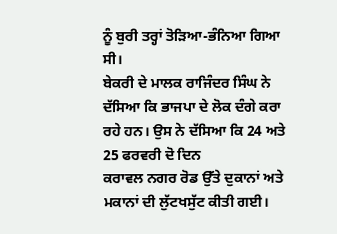ਨੂੰ ਬੁਰੀ ਤਰ੍ਹਾਂ ਤੋੜਿਆ-ਭੰਨਿਆ ਗਿਆ ਸੀ।
ਬੇਕਰੀ ਦੇ ਮਾਲਕ ਰਾਜਿੰਦਰ ਸਿੰਘ ਨੇ
ਦੱਸਿਆ ਕਿ ਭਾਜਪਾ ਦੇ ਲੋਕ ਦੰਗੇ ਕਰਾ ਰਹੇ ਹਨ। ਉਸ ਨੇ ਦੱਸਿਆ ਕਿ 24 ਅਤੇ 25 ਫਰਵਰੀ ਦੋ ਦਿਨ
ਕਰਾਵਲ ਨਗਰ ਰੋਡ ਉੱਤੇ ਦੁਕਾਨਾਂ ਅਤੇ ਮਕਾਨਾਂ ਦੀ ਲੁੱਟਖਸੁੱਟ ਕੀਤੀ ਗਈ।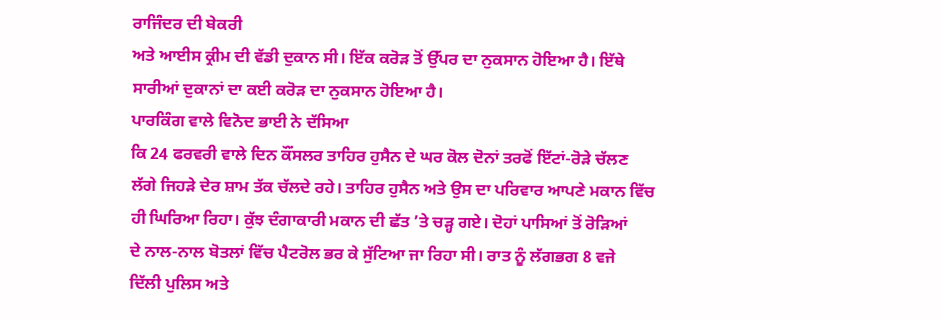ਰਾਜਿੰਦਰ ਦੀ ਬੇਕਰੀ
ਅਤੇ ਆਈਸ ਕ੍ਰੀਮ ਦੀ ਵੱਡੀ ਦੁਕਾਨ ਸੀ। ਇੱਕ ਕਰੋੜ ਤੋਂ ਉੱਪਰ ਦਾ ਨੁਕਸਾਨ ਹੋਇਆ ਹੈ। ਇੱਥੇ
ਸਾਰੀਆਂ ਦੁਕਾਨਾਂ ਦਾ ਕਈ ਕਰੋੜ ਦਾ ਨੁਕਸਾਨ ਹੋਇਆ ਹੈ।
ਪਾਰਕਿੰਗ ਵਾਲੇ ਵਿਨੋਦ ਭਾਈ ਨੇ ਦੱਸਿਆ
ਕਿ 24 ਫਰਵਰੀ ਵਾਲੇ ਦਿਨ ਕੌਂਸਲਰ ਤਾਹਿਰ ਹੁਸੈਨ ਦੇ ਘਰ ਕੋਲ ਦੋਨਾਂ ਤਰਫੋਂ ਇੱਟਾਂ-ਰੋੜੇ ਚੱਲਣ
ਲੱਗੇ ਜਿਹੜੇ ਦੇਰ ਸ਼ਾਮ ਤੱਕ ਚੱਲਦੇ ਰਹੇ। ਤਾਹਿਰ ਹੁਸੈਨ ਅਤੇ ਉਸ ਦਾ ਪਰਿਵਾਰ ਆਪਣੇ ਮਕਾਨ ਵਿੱਚ
ਹੀ ਘਿਰਿਆ ਰਿਹਾ। ਕੁੱਝ ਦੰਗਾਕਾਰੀ ਮਕਾਨ ਦੀ ਛੱਤ ’ਤੇ ਚੜ੍ਹ ਗਏ। ਦੋਹਾਂ ਪਾਸਿਆਂ ਤੋਂ ਰੋੜਿਆਂ
ਦੇ ਨਾਲ-ਨਾਲ ਬੋਤਲਾਂ ਵਿੱਚ ਪੈਟਰੋਲ ਭਰ ਕੇ ਸੁੱਟਿਆ ਜਾ ਰਿਹਾ ਸੀ। ਰਾਤ ਨੂੰ ਲੱਗਭਗ 8 ਵਜੇ
ਦਿੱਲੀ ਪੁਲਿਸ ਅਤੇ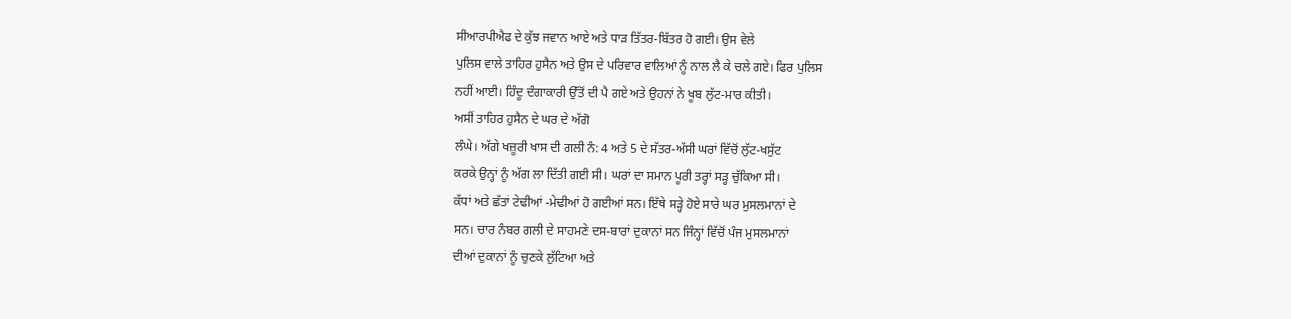ਸੀਆਰਪੀਐਫ ਦੇ ਕੁੱਝ ਜਵਾਨ ਆਏ ਅਤੇ ਧਾੜ ਤਿੱਤਰ-ਬਿੱਤਰ ਹੋ ਗਈ। ਉਸ ਵੇਲੇ
ਪੁਲਿਸ ਵਾਲੇ ਤਾਹਿਰ ਹੁਸੈਨ ਅਤੇ ਉਸ ਦੇ ਪਰਿਵਾਰ ਵਾਲਿਆਂ ਨੂੰ ਨਾਲ ਲੈ ਕੇ ਚਲੇ ਗਏ। ਫਿਰ ਪੁਲਿਸ
ਨਹੀਂ ਆਈ। ਹਿੰਦੂ ਦੰਗਾਕਾਰੀ ਉੱਤੋਂ ਦੀ ਪੈ ਗਏ ਅਤੇ ਉਹਨਾਂ ਨੇ ਖੂਬ ਲੁੱਟ-ਮਾਰ ਕੀਤੀ।
ਅਸੀਂ ਤਾਹਿਰ ਹੁਸੈਨ ਦੇ ਘਰ ਦੇ ਅੱਗੋ
ਲੰਘੇ। ਅੱਗੇ ਖਜ਼ੂਰੀ ਖਾਸ ਦੀ ਗਲੀ ਨੰ: 4 ਅਤੇ 5 ਦੇ ਸੱਤਰ-ਅੱਸੀ ਘਰਾਂ ਵਿੱਚੋਂ ਲੁੱਟ-ਖਸੁੱਟ
ਕਰਕੇ ਉਨ੍ਹਾਂ ਨੂੰ ਅੱਗ ਲਾ ਦਿੱਤੀ ਗਈ ਸੀ। ਘਰਾਂ ਦਾ ਸਮਾਨ ਪੂਰੀ ਤਰ੍ਹਾਂ ਸੜ੍ਹ ਚੁੱਕਿਆ ਸੀ।
ਕੱਧਾਂ ਅਤੇ ਛੱਤਾਂ ਟੇਢੀਆਂ -ਮੇਢੀਆਂ ਹੋ ਗਈਆਂ ਸਨ। ਇੱਥੇ ਸੜ੍ਹੇ ਹੋਏ ਸਾਰੇ ਘਰ ਮੁਸਲਮਾਨਾਂ ਦੇ
ਸਨ। ਚਾਰ ਨੰਬਰ ਗਲੀ ਦੇ ਸਾਹਮਣੇ ਦਸ-ਬਾਰਾਂ ਦੁਕਾਨਾਂ ਸਨ ਜਿੰਨ੍ਹਾਂ ਵਿੱਚੋਂ ਪੰਜ ਮੁਸਲਮਾਨਾਂ
ਦੀਆਂ ਦੁਕਾਨਾਂ ਨੂੰ ਚੁਣਕੇ ਲੁੱਟਿਆ ਅਤੇ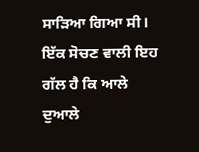ਸਾੜਿਆ ਗਿਆ ਸੀ। ਇੱਕ ਸੋਚਣ ਵਾਲੀ ਇਹ ਗੱਲ ਹੈ ਕਿ ਆਲੇ
ਦੁਆਲੇ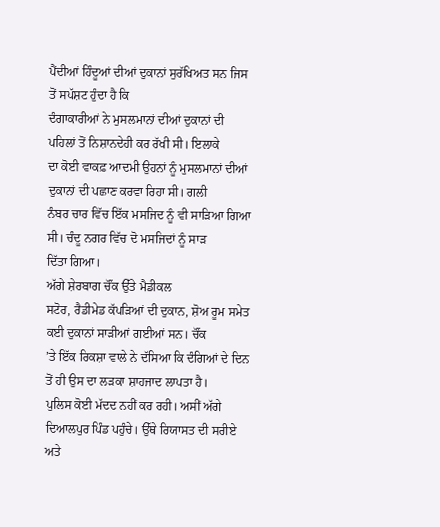ਪੈਂਦੀਆਂ ਹਿੰਦੂਆਂ ਦੀਆਂ ਦੁਕਾਨਾਂ ਸੁਰੱਖਿਅਤ ਸਨ ਜਿਸ ਤੋਂ ਸਪੱਸ਼ਟ ਹੁੰਦਾ ਹੈ ਕਿ
ਦੰਗਾਕਾਰੀਆਂ ਨੇ ਮੁਸਲਮਾਨਾਂ ਦੀਆਂ ਦੁਕਾਨਾਂ ਦੀ ਪਹਿਲਾਂ ਤੋਂ ਨਿਸ਼ਾਨਦੇਹੀ ਕਰ ਰੱਖੀ ਸੀ। ਇਲਾਕੇ
ਦਾ ਕੋਈ ਵਾਕਫ਼ ਆਦਮੀ ਉਹਨਾਂ ਨੂੰ ਮੁਸਲਮਾਨਾਂ ਦੀਆਂ ਦੁਕਾਨਾਂ ਦੀ ਪਛਾਣ ਕਰਵਾ ਰਿਹਾ ਸੀ। ਗਲੀ
ਨੰਬਰ ਚਾਰ ਵਿੱਚ ਇੱਕ ਮਸਜਿਦ ਨੂੰ ਵੀ ਸਾੜਿਆ ਗਿਆ ਸੀ। ਚੰਦੂ ਨਗਰ ਵਿੱਚ ਦੋ ਮਸਜਿਦਾਂ ਨੂੰ ਸਾੜ
ਦਿੱਤਾ ਗਿਆ।
ਅੱਗੇ ਸ਼ੇਰਬਾਗ ਚੌਂਕ ਉੱਤੇ ਮੈਡੀਕਲ
ਸਟੋਰ, ਰੈਡੀਮੇਡ ਕੱਪੜਿਆਂ ਦੀ ਦੁਕਾਨ, ਸ਼ੋਅ ਰੂਮ ਸਮੇਤ ਕਈ ਦੁਕਾਨਾਂ ਸਾੜੀਆਂ ਗਈਆਂ ਸਨ। ਚੌਂਕ
’ਤੇ ਇੱਕ ਰਿਕਸ਼ਾ ਵਾਲੇ ਨੇ ਦੱਸਿਆ ਕਿ ਦੰਗਿਆਂ ਦੇ ਦਿਨ ਤੋਂ ਹੀ ਉਸ ਦਾ ਲੜਕਾ ਸ਼ਾਹਜਾਦ ਲਾਪਤਾ ਹੈ।
ਪੁਲਿਸ ਕੋਈ ਮੱਦਦ ਨਹੀਂ ਕਰ ਰਹੀ। ਅਸੀਂ ਅੱਗੇ ਦਿਆਲਪੁਰ ਪਿੰਡ ਪਹੁੰਚੇ। ਉੱਥੇ ਰਿਯਾਸਤ ਦੀ ਸਰੀਏ
ਅਤੇ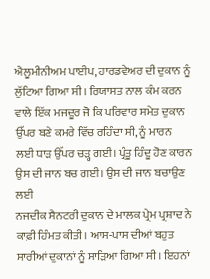ਐਲੂਮੀਨੀਅਮ ਪਾਈਪ, ਹਾਰਡਵੇਅਰ ਦੀ ਦੁਕਾਨ ਨੂੰ ਲੁੱਟਿਆ ਗਿਆ ਸੀ। ਰਿਯਾਸਤ ਨਾਲ ਕੰਮ ਕਰਨ
ਵਾਲੇ ਇੱਕ ਮਜਦੂਰ ਜੋ ਕਿ ਪਰਿਵਾਰ ਸਮੇਤ ਦੁਕਾਨ ਉੱਪਰ ਬਣੇ ਕਮਰੇ ਵਿੱਚ ਰਹਿੰਦਾ ਸੀ, ਨੂੰ ਮਾਰਨ
ਲਈ ਧਾੜ ਉੱਪਰ ਚੜ੍ਹ ਗਈ। ਪ੍ਰੰਤੂ ਹਿੰਦੂ ਹੋਣ ਕਾਰਨ ਉਸ ਦੀ ਜਾਨ ਬਚ ਗਈ। ਉਸ ਦੀ ਜਾਨ ਬਚਾਉਣ ਲਈ
ਨਜਦੀਕ ਸੈਨਟਰੀ ਦੁਕਾਨ ਦੇ ਮਾਲਕ ਪ੍ਰੇਮ ਪ੍ਰਸ਼ਾਦ ਨੇ ਕਾਫ਼ੀ ਹਿੰਮਤ ਕੀਤੀ। ਆਸ-ਪਾਸ ਦੀਆਂ ਬਹੁਤ
ਸਾਰੀਆਂ ਦੁਕਾਨਾਂ ਨੂੰ ਸਾੜਿਆ ਗਿਆ ਸੀ। ਇਹਨਾਂ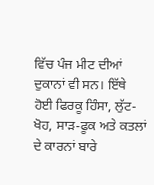ਵਿੱਚ ਪੰਜ ਮੀਟ ਦੀਆਂ ਦੁਕਾਨਾਂ ਵੀ ਸਨ। ਇੱਥੇ
ਹੋਈ ਫਿਰਕੂ ਹਿੰਸਾ, ਲੁੱਟ-ਖੋਹ, ਸਾੜ-ਫੂਕ ਅਤੇ ਕਤਲਾਂ ਦੇ ਕਾਰਨਾਂ ਬਾਰੇ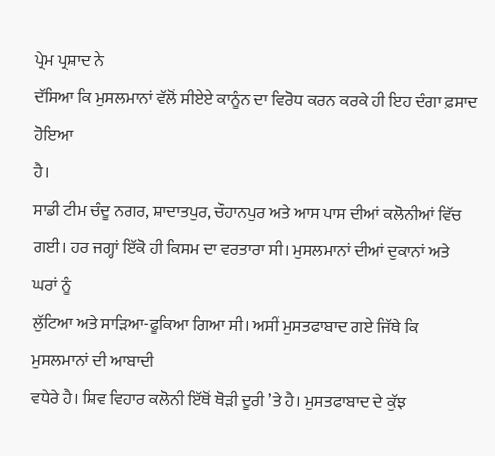ਪ੍ਰੇਮ ਪ੍ਰਸ਼ਾਦ ਨੇ
ਦੱਸਿਆ ਕਿ ਮੁਸਲਮਾਨਾਂ ਵੱਲੋਂ ਸੀਏਏ ਕਾਨੂੰਨ ਦਾ ਵਿਰੋਧ ਕਰਨ ਕਰਕੇ ਹੀ ਇਹ ਦੰਗਾ ਫ਼ਸਾਦ ਹੋਇਆ
ਹੈ।
ਸਾਡੀ ਟੀਮ ਚੰਦੂ ਨਗਰ, ਸ਼ਾਦਾਤਪੁਰ, ਚੌਹਾਨਪੁਰ ਅਤੇ ਆਸ ਪਾਸ ਦੀਆਂ ਕਲੋਨੀਆਂ ਵਿੱਚ
ਗਈ। ਹਰ ਜਗ੍ਹਾਂ ਇੱਕੋ ਹੀ ਕਿਸਮ ਦਾ ਵਰਤਾਰਾ ਸੀ। ਮੁਸਲਮਾਨਾਂ ਦੀਆਂ ਦੁਕਾਨਾਂ ਅਤੇ ਘਰਾਂ ਨੂੰ
ਲੁੱਟਿਆ ਅਤੇ ਸਾੜਿਆ-ਫੂਕਿਆ ਗਿਆ ਸੀ। ਅਸੀਂ ਮੁਸਤਫਾਬਾਦ ਗਏ ਜਿੱਥੇ ਕਿ ਮੁਸਲਮਾਨਾਂ ਦੀ ਆਬਾਦੀ
ਵਧੇਰੇ ਹੈ। ਸ਼ਿਵ ਵਿਹਾਰ ਕਲੋਨੀ ਇੱਥੋਂ ਥੋੜੀ ਦੂਰੀ ’ਤੇ ਹੈ। ਮੁਸਤਫਾਬਾਦ ਦੇ ਕੁੱਝ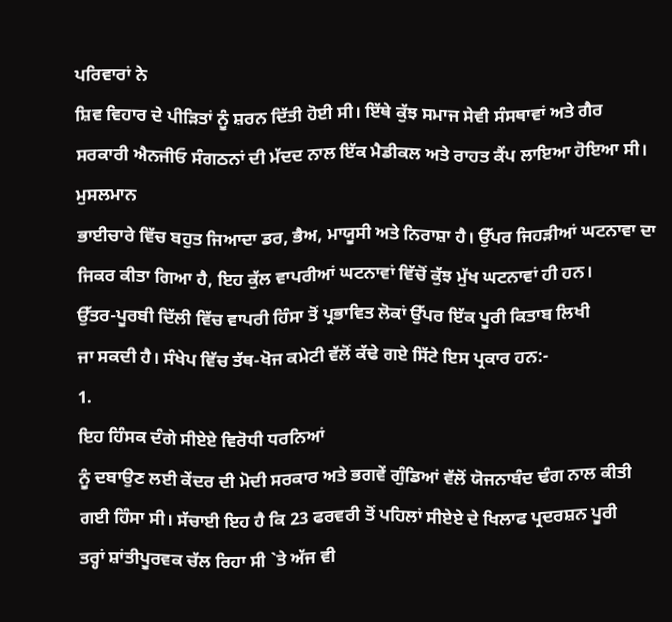ਪਰਿਵਾਰਾਂ ਨੇ
ਸ਼ਿਵ ਵਿਹਾਰ ਦੇ ਪੀੜਿਤਾਂ ਨੂੰ ਸ਼ਰਨ ਦਿੱਤੀ ਹੋਈ ਸੀ। ਇੱਥੇ ਕੁੱਝ ਸਮਾਜ ਸੇਵੀ ਸੰਸਥਾਵਾਂ ਅਤੇ ਗੈਰ
ਸਰਕਾਰੀ ਐਨਜੀਓ ਸੰਗਠਨਾਂ ਦੀ ਮੱਦਦ ਨਾਲ ਇੱਕ ਮੈਡੀਕਲ ਅਤੇ ਰਾਹਤ ਕੈਂਪ ਲਾਇਆ ਹੋਇਆ ਸੀ। ਮੁਸਲਮਾਨ
ਭਾਈਚਾਰੇ ਵਿੱਚ ਬਹੁਤ ਜਿਆਦਾ ਡਰ, ਭੈਅ, ਮਾਯੂਸੀ ਅਤੇ ਨਿਰਾਸ਼ਾ ਹੈ। ਉੱਪਰ ਜਿਹੜੀਆਂ ਘਟਨਾਵਾ ਦਾ
ਜਿਕਰ ਕੀਤਾ ਗਿਆ ਹੈ, ਇਹ ਕੁੱਲ ਵਾਪਰੀਆਂ ਘਟਨਾਵਾਂ ਵਿੱਚੋਂ ਕੁੱਝ ਮੁੱਖ ਘਟਨਾਵਾਂ ਹੀ ਹਨ।
ਉੱਤਰ-ਪੂਰਬੀ ਦਿੱਲੀ ਵਿੱਚ ਵਾਪਰੀ ਹਿੰਸਾ ਤੋਂ ਪ੍ਰਭਾਵਿਤ ਲੋਕਾਂ ਉੱਪਰ ਇੱਕ ਪੂਰੀ ਕਿਤਾਬ ਲਿਖੀ
ਜਾ ਸਕਦੀ ਹੈ। ਸੰਖੇਪ ਵਿੱਚ ਤੱਥ-ਖੋਜ ਕਮੇਟੀ ਵੱਲੋਂ ਕੱਢੇ ਗਏ ਸਿੱਟੇ ਇਸ ਪ੍ਰਕਾਰ ਹਨ:-
1.
ਇਹ ਹਿੰਸਕ ਦੰਗੇ ਸੀਏਏ ਵਿਰੋਧੀ ਧਰਨਿਆਂ
ਨੂੰ ਦਬਾਉਣ ਲਈ ਕੇਂਦਰ ਦੀ ਮੋਦੀ ਸਰਕਾਰ ਅਤੇ ਭਗਵੇਂ ਗੁੰਡਿਆਂ ਵੱਲੋਂ ਯੋਜਨਾਬੰਦ ਢੰਗ ਨਾਲ ਕੀਤੀ
ਗਈ ਹਿੰਸਾ ਸੀ। ਸੱਚਾਈ ਇਹ ਹੈ ਕਿ 23 ਫਰਵਰੀ ਤੋਂ ਪਹਿਲਾਂ ਸੀਏਏ ਦੇ ਖਿਲਾਫ ਪ੍ਰਦਰਸ਼ਨ ਪੂਰੀ
ਤਰ੍ਹਾਂ ਸ਼ਾਂਤੀਪੂਰਵਕ ਚੱਲ ਰਿਹਾ ਸੀ `ਤੇ ਅੱਜ ਵੀ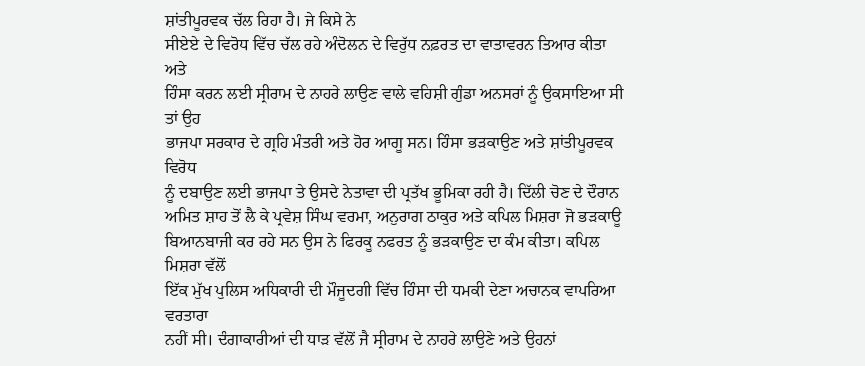ਸ਼ਾਂਤੀਪੂਰਵਕ ਚੱਲ ਰਿਹਾ ਹੈ। ਜੇ ਕਿਸੇ ਨੇ
ਸੀਏਏ ਦੇ ਵਿਰੋਧ ਵਿੱਚ ਚੱਲ ਰਹੇ ਅੰਦੋਲਨ ਦੇ ਵਿਰੁੱਧ ਨਫ਼ਰਤ ਦਾ ਵਾਤਾਵਰਨ ਤਿਆਰ ਕੀਤਾ ਅਤੇ
ਹਿੰਸਾ ਕਰਨ ਲਈ ਸ੍ਰੀਰਾਮ ਦੇ ਨਾਹਰੇ ਲਾਉਣ ਵਾਲੇ ਵਹਿਸ਼ੀ ਗੁੰਡਾ ਅਨਸਰਾਂ ਨੂੰ ਉਕਸਾਇਆ ਸੀ ਤਾਂ ਉਹ
ਭਾਜਪਾ ਸਰਕਾਰ ਦੇ ਗ੍ਰਹਿ ਮੰਤਰੀ ਅਤੇ ਹੋਰ ਆਗੂ ਸਨ। ਹਿੰਸਾ ਭੜਕਾਉਣ ਅਤੇ ਸ਼ਾਂਤੀਪੂਰਵਕ ਵਿਰੋਧ
ਨੂੰ ਦਬਾਉਣ ਲਈ ਭਾਜਪਾ ਤੇ ਉਸਦੇ ਨੇਤਾਵਾ ਦੀ ਪ੍ਰਤੱਖ ਭੂਮਿਕਾ ਰਹੀ ਹੈ। ਦਿੱਲੀ ਚੋਣ ਦੇ ਦੌਰਾਨ
ਅਮਿਤ ਸ਼ਾਹ ਤੋਂ ਲੈ ਕੇ ਪ੍ਰਵੇਸ਼ ਸਿੰਘ ਵਰਮਾ, ਅਨੁਰਾਗ ਠਾਕੁਰ ਅਤੇ ਕਪਿਲ ਮਿਸ਼ਰਾ ਜੋ ਭੜਕਾਊ
ਬਿਆਨਬਾਜੀ ਕਰ ਰਹੇ ਸਨ ਉਸ ਨੇ ਫਿਰਕੂ ਨਫਰਤ ਨੂੰ ਭੜਕਾਉਣ ਦਾ ਕੰਮ ਕੀਤਾ। ਕਪਿਲ ਮਿਸ਼ਰਾ ਵੱਲੋਂ
ਇੱਕ ਮੁੱਖ ਪੁਲਿਸ ਅਧਿਕਾਰੀ ਦੀ ਮੌਜੂਦਗੀ ਵਿੱਚ ਹਿੰਸਾ ਦੀ ਧਮਕੀ ਦੇਣਾ ਅਚਾਨਕ ਵਾਪਰਿਆ ਵਰਤਾਰਾ
ਨਹੀਂ ਸੀ। ਦੰਗਾਕਾਰੀਆਂ ਦੀ ਧਾੜ ਵੱਲੋਂ ਜੈ ਸ੍ਰੀਰਾਮ ਦੇ ਨਾਹਰੇ ਲਾਉਣੇ ਅਤੇ ਉਹਨਾਂ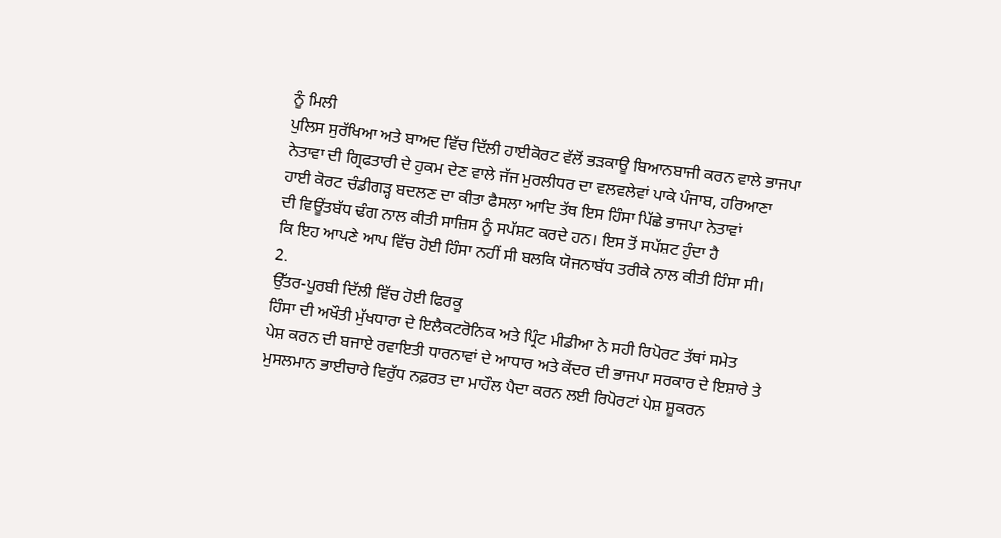ਨੂੰ ਮਿਲੀ
ਪੁਲਿਸ ਸੁਰੱਖਿਆ ਅਤੇ ਬਾਅਦ ਵਿੱਚ ਦਿੱਲੀ ਹਾਈਕੋਰਟ ਵੱਲੋਂ ਭੜਕਾਊ ਬਿਆਨਬਾਜੀ ਕਰਨ ਵਾਲੇ ਭਾਜਪਾ
ਨੇਤਾਵਾ ਦੀ ਗ੍ਰਿਫਤਾਰੀ ਦੇ ਹੁਕਮ ਦੇਣ ਵਾਲੇ ਜੱਜ ਮੁਰਲੀਧਰ ਦਾ ਵਲਵਲੇਵਾਂ ਪਾਕੇ ਪੰਜਾਬ, ਹਰਿਆਣਾ
ਹਾਈ ਕੋਰਟ ਚੰਡੀਗੜ੍ਹ ਬਦਲਣ ਦਾ ਕੀਤਾ ਫੈਸਲਾ ਆਦਿ ਤੱਥ ਇਸ ਹਿੰਸਾ ਪਿੱਛੇ ਭਾਜਪਾ ਨੇਤਾਵਾਂ
ਦੀ ਵਿਊਂਤਬੱਧ ਢੰਗ ਨਾਲ ਕੀਤੀ ਸਾਜ਼ਿਸ ਨੂੰ ਸਪੱਸ਼ਟ ਕਰਦੇ ਹਨ। ਇਸ ਤੋਂ ਸਪੱਸ਼ਟ ਹੁੰਦਾ ਹੈ
ਕਿ ਇਹ ਆਪਣੇ ਆਪ ਵਿੱਚ ਹੋਈ ਹਿੰਸਾ ਨਹੀਂ ਸੀ ਬਲਕਿ ਯੋਜਨਾਬੱਧ ਤਰੀਕੇ ਨਾਲ ਕੀਤੀ ਹਿੰਸਾ ਸੀ।
2.
ਉੱਤਰ-ਪੂਰਬੀ ਦਿੱਲੀ ਵਿੱਚ ਹੋਈ ਫਿਰਕੂ
ਹਿੰਸਾ ਦੀ ਅਖੌਤੀ ਮੁੱਖਧਾਰਾ ਦੇ ਇਲੈਕਟਰੋਨਿਕ ਅਤੇ ਪ੍ਰਿੰਟ ਮੀਡੀਆ ਨੇ ਸਹੀ ਰਿਪੋਰਟ ਤੱਥਾਂ ਸਮੇਤ
ਪੇਸ਼ ਕਰਨ ਦੀ ਬਜਾਏ ਰਵਾਇਤੀ ਧਾਰਨਾਵਾਂ ਦੇ ਆਧਾਰ ਅਤੇ ਕੇਂਦਰ ਦੀ ਭਾਜਪਾ ਸਰਕਾਰ ਦੇ ਇਸ਼ਾਰੇ ਤੇ
ਮੁਸਲਮਾਨ ਭਾਈਚਾਰੇ ਵਿਰੁੱਧ ਨਫ਼ਰਤ ਦਾ ਮਾਹੌਲ ਪੈਦਾ ਕਰਨ ਲਈ ਰਿਪੋਰਟਾਂ ਪੇਸ਼ ਸ਼ੂਕਰਨ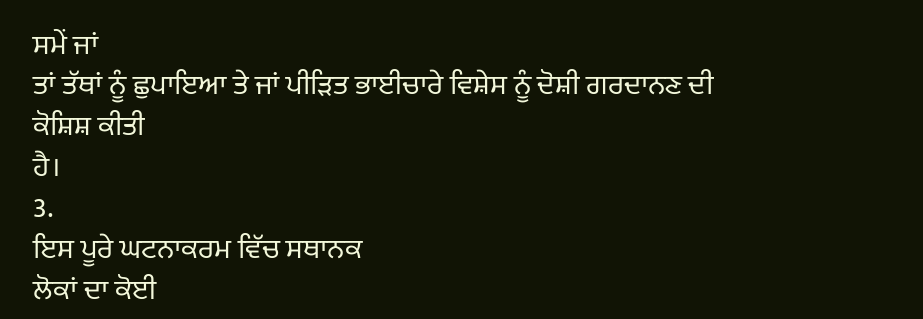ਸਮੇਂ ਜਾਂ
ਤਾਂ ਤੱਥਾਂ ਨੂੰ ਛੁਪਾਇਆ ਤੇ ਜਾਂ ਪੀੜਿਤ ਭਾਈਚਾਰੇ ਵਿਸ਼ੇਸ ਨੂੰ ਦੋਸ਼ੀ ਗਰਦਾਨਣ ਦੀ ਕੋਸ਼ਿਸ਼ ਕੀਤੀ
ਹੈ।
3.
ਇਸ ਪੂਰੇ ਘਟਨਾਕਰਮ ਵਿੱਚ ਸਥਾਨਕ
ਲੋਕਾਂ ਦਾ ਕੋਈ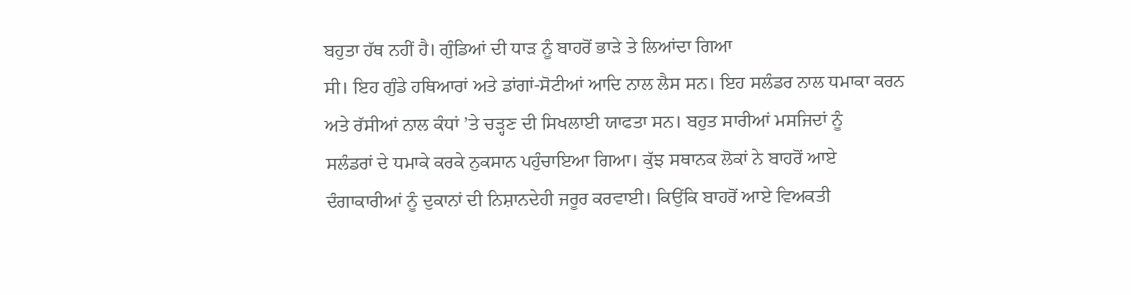ਬਹੁਤਾ ਹੱਥ ਨਹੀਂ ਹੈ। ਗੁੰਡਿਆਂ ਦੀ ਧਾੜ ਨੂੰ ਬਾਹਰੋਂ ਭਾੜੇ ਤੇ ਲਿਆਂਦਾ ਗਿਆ
ਸੀ। ਇਹ ਗੁੰਡੇ ਹਥਿਆਰਾਂ ਅਤੇ ਡਾਂਗਾਂ-ਸੋਟੀਆਂ ਆਦਿ ਨਾਲ ਲੈਸ ਸਨ। ਇਹ ਸਲੰਡਰ ਨਾਲ ਧਮਾਕਾ ਕਰਨ
ਅਤੇ ਰੱਸੀਆਂ ਨਾਲ ਕੰਧਾਂ ’ਤੇ ਚੜ੍ਹਣ ਦੀ ਸਿਖਲਾਈ ਯਾਫਤਾ ਸਨ। ਬਹੁਤ ਸਾਰੀਆਂ ਮਸਜਿਦਾਂ ਨੂੰ
ਸਲੰਡਰਾਂ ਦੇ ਧਮਾਕੇ ਕਰਕੇ ਨੁਕਸਾਨ ਪਹੁੰਚਾਇਆ ਗਿਆ। ਕੁੱਝ ਸਥਾਨਕ ਲੋਕਾਂ ਨੇ ਬਾਹਰੋਂ ਆਏ
ਦੰਗਾਕਾਰੀਆਂ ਨੂੰ ਦੁਕਾਨਾਂ ਦੀ ਨਿਸ਼ਾਨਦੇਹੀ ਜਰੂਰ ਕਰਵਾਈ। ਕਿਉਂਕਿ ਬਾਹਰੋਂ ਆਏ ਵਿਅਕਤੀ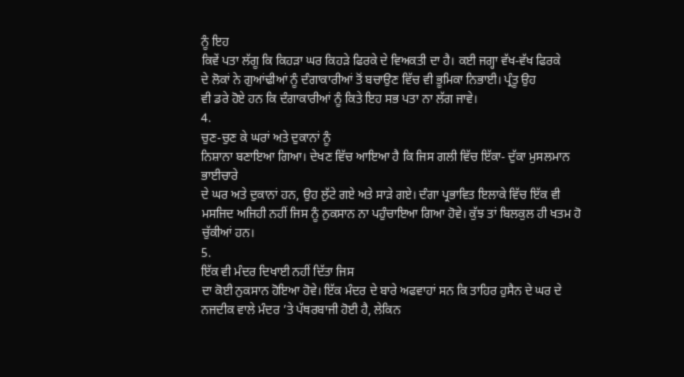ਨੂੰ ਇਹ
ਕਿਵੇਂ ਪਤਾ ਲੱਗੂ ਕਿ ਕਿਹੜਾ ਘਰ ਕਿਹੜੇ ਫਿਰਕੇ ਦੇ ਵਿਅਕਤੀ ਦਾ ਹੈ। ਕਈ ਜਗ੍ਹਾ ਵੱਖ-ਵੱਖ ਫਿਰਕੇ
ਦੇ ਲੋਕਾਂ ਨੇ ਗੁਆਂਢੀਆਂ ਨੂੰ ਦੰਗਾਕਾਰੀਆਂ ਤੋਂ ਬਚਾਉਣ ਵਿੱਚ ਵੀ ਭੂਮਿਕਾ ਨਿਭਾਈ। ਪ੍ਰੰਤੂ ਉਹ
ਵੀ ਡਰੇ ਹੋਏ ਹਨ ਕਿ ਦੰਗਾਕਾਰੀਆਂ ਨੂੰ ਕਿਤੇ ਇਹ ਸਭ ਪਤਾ ਨਾ ਲੱਗ ਜਾਵੇ।
4.
ਚੁਣ-ਚੁਣ ਕੇ ਘਰਾਂ ਅਤੇ ਦੁਕਾਨਾਂ ਨੂੰ
ਨਿਸ਼ਾਨਾ ਬਣਾਇਆ ਗਿਆ। ਦੇਖਣ ਵਿੱਚ ਆਇਆ ਹੈ ਕਿ ਜਿਸ ਗਲੀ ਵਿੱਚ ਇੱਕਾ- ਦੁੱਕਾ ਮੁਸਲਮਾਨ ਭਾਈਚਾਰੇ
ਦੇ ਘਰ ਅਤੇ ਦੁਕਾਨਾਂ ਹਨ, ਉਹ ਲੁੱਟੇ ਗਏ ਅਤੇ ਸਾੜੇ ਗਏ। ਦੰਗਾ ਪ੍ਰਭਾਵਿਤ ਇਲਾਕੇ ਵਿੱਚ ਇੱਕ ਵੀ
ਮਸਜਿਦ ਅਜਿਹੀ ਨਹੀਂ ਜਿਸ ਨੂੰ ਨੁਕਸਾਨ ਨਾ ਪਹੁੰਚਾਇਆ ਗਿਆ ਹੋਵੇ। ਕੁੱਝ ਤਾਂ ਬਿਲਕੁਲ ਹੀ ਖਤਮ ਹੋ
ਚੁੱਕੀਆਂ ਹਨ।
5.
ਇੱਕ ਵੀ ਮੰਦਰ ਦਿਖਾਈ ਨਹੀਂ ਦਿੱਤਾ ਜਿਸ
ਦਾ ਕੋਈ ਨੁਕਸਾਨ ਹੋਇਆ ਹੋਵੇ। ਇੱਕ ਮੰਦਰ ਦੇ ਬਾਰੇ ਅਫਵਾਹਾਂ ਸਨ ਕਿ ਤਾਹਿਰ ਹੁਸੈਨ ਦੇ ਘਰ ਦੇ
ਨਜਦੀਕ ਵਾਲੇ ਮੰਦਰ ’ਤੇ ਪੱਥਰਬਾਜੀ ਹੋਈ ਹੈ, ਲੇਕਿਨ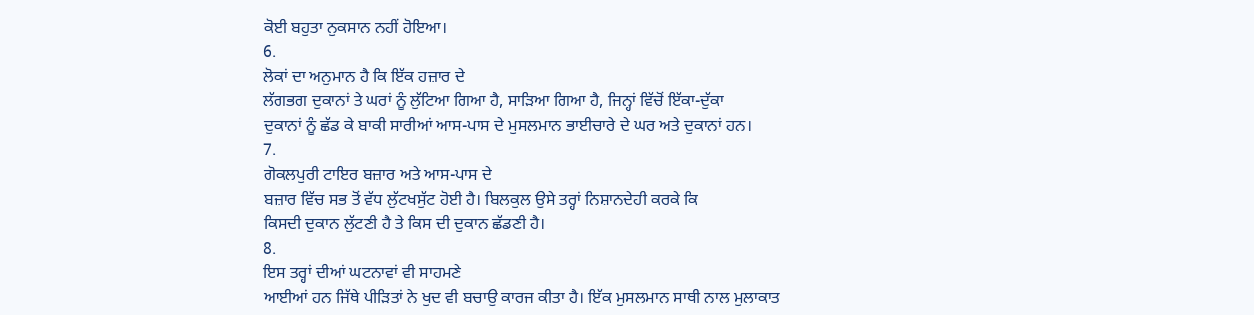ਕੋਈ ਬਹੁਤਾ ਨੁਕਸਾਨ ਨਹੀਂ ਹੋਇਆ।
6.
ਲੋਕਾਂ ਦਾ ਅਨੁਮਾਨ ਹੈ ਕਿ ਇੱਕ ਹਜ਼ਾਰ ਦੇ
ਲੱਗਭਗ ਦੁਕਾਨਾਂ ਤੇ ਘਰਾਂ ਨੂੰ ਲੁੱਟਿਆ ਗਿਆ ਹੈ, ਸਾੜਿਆ ਗਿਆ ਹੈ, ਜਿਨ੍ਹਾਂ ਵਿੱਚੋਂ ਇੱਕਾ-ਦੁੱਕਾ
ਦੁਕਾਨਾਂ ਨੂੰ ਛੱਡ ਕੇ ਬਾਕੀ ਸਾਰੀਆਂ ਆਸ-ਪਾਸ ਦੇ ਮੁਸਲਮਾਨ ਭਾਈਚਾਰੇ ਦੇ ਘਰ ਅਤੇ ਦੁਕਾਨਾਂ ਹਨ।
7.
ਗੋਕਲਪੁਰੀ ਟਾਇਰ ਬਜ਼ਾਰ ਅਤੇ ਆਸ-ਪਾਸ ਦੇ
ਬਜ਼ਾਰ ਵਿੱਚ ਸਭ ਤੋਂ ਵੱਧ ਲੁੱਟਖਸੁੱਟ ਹੋਈ ਹੈ। ਬਿਲਕੁਲ ਉਸੇ ਤਰ੍ਹਾਂ ਨਿਸ਼ਾਨਦੇਹੀ ਕਰਕੇ ਕਿ
ਕਿਸਦੀ ਦੁਕਾਨ ਲੁੱਟਣੀ ਹੈ ਤੇ ਕਿਸ ਦੀ ਦੁਕਾਨ ਛੱਡਣੀ ਹੈ।
8.
ਇਸ ਤਰ੍ਹਾਂ ਦੀਆਂ ਘਟਨਾਵਾਂ ਵੀ ਸਾਹਮਣੇ
ਆਈਆਂ ਹਨ ਜਿੱਥੇ ਪੀੜਿਤਾਂ ਨੇ ਖੁਦ ਵੀ ਬਚਾਉ ਕਾਰਜ ਕੀਤਾ ਹੈ। ਇੱਕ ਮੁਸਲਮਾਨ ਸਾਥੀ ਨਾਲ ਮੁਲਾਕਾਤ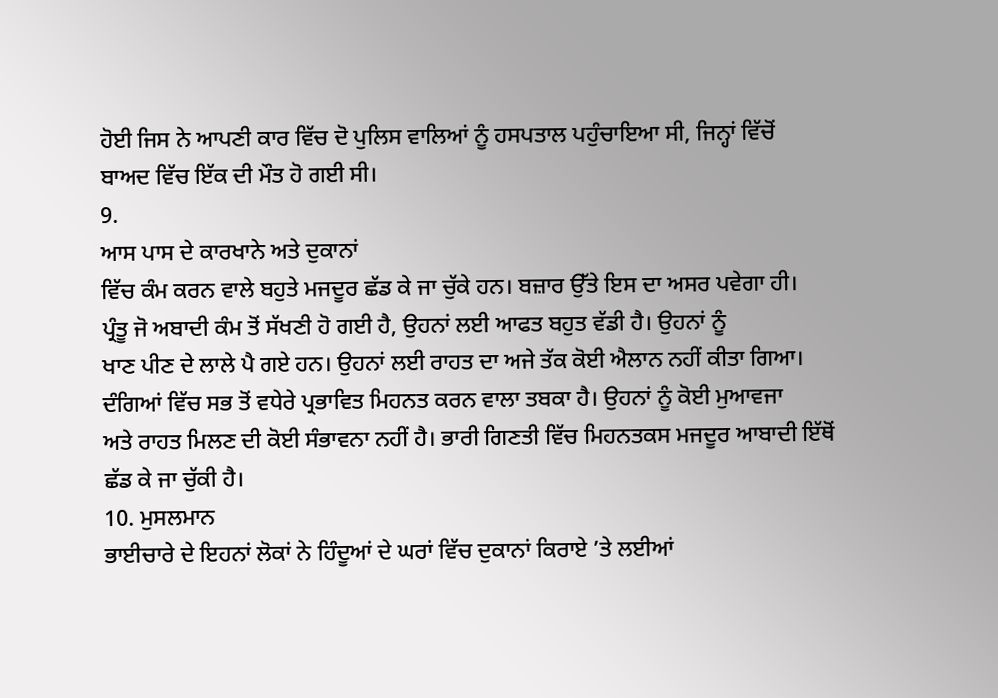ਹੋਈ ਜਿਸ ਨੇ ਆਪਣੀ ਕਾਰ ਵਿੱਚ ਦੋ ਪੁਲਿਸ ਵਾਲਿਆਂ ਨੂੰ ਹਸਪਤਾਲ ਪਹੁੰਚਾਇਆ ਸੀ, ਜਿਨ੍ਹਾਂ ਵਿੱਚੋਂ
ਬਾਅਦ ਵਿੱਚ ਇੱਕ ਦੀ ਮੌਤ ਹੋ ਗਈ ਸੀ।
9.
ਆਸ ਪਾਸ ਦੇ ਕਾਰਖਾਨੇ ਅਤੇ ਦੁਕਾਨਾਂ
ਵਿੱਚ ਕੰਮ ਕਰਨ ਵਾਲੇ ਬਹੁਤੇ ਮਜਦੂਰ ਛੱਡ ਕੇ ਜਾ ਚੁੱਕੇ ਹਨ। ਬਜ਼ਾਰ ਉੱਤੇ ਇਸ ਦਾ ਅਸਰ ਪਵੇਗਾ ਹੀ।
ਪ੍ਰੰਤੂ ਜੋ ਅਬਾਦੀ ਕੰਮ ਤੋਂ ਸੱਖਣੀ ਹੋ ਗਈ ਹੈ, ਉਹਨਾਂ ਲਈ ਆਫਤ ਬਹੁਤ ਵੱਡੀ ਹੈ। ਉਹਨਾਂ ਨੂੰ
ਖਾਣ ਪੀਣ ਦੇ ਲਾਲੇ ਪੈ ਗਏ ਹਨ। ਉਹਨਾਂ ਲਈ ਰਾਹਤ ਦਾ ਅਜੇ ਤੱਕ ਕੋਈ ਐਲਾਨ ਨਹੀਂ ਕੀਤਾ ਗਿਆ।
ਦੰਗਿਆਂ ਵਿੱਚ ਸਭ ਤੋਂ ਵਧੇਰੇ ਪ੍ਰਭਾਵਿਤ ਮਿਹਨਤ ਕਰਨ ਵਾਲਾ ਤਬਕਾ ਹੈ। ਉਹਨਾਂ ਨੂੰ ਕੋਈ ਮੁਆਵਜਾ
ਅਤੇ ਰਾਹਤ ਮਿਲਣ ਦੀ ਕੋਈ ਸੰਭਾਵਨਾ ਨਹੀਂ ਹੈ। ਭਾਰੀ ਗਿਣਤੀ ਵਿੱਚ ਮਿਹਨਤਕਸ ਮਜਦੂਰ ਆਬਾਦੀ ਇੱਥੋਂ
ਛੱਡ ਕੇ ਜਾ ਚੁੱਕੀ ਹੈ।
10. ਮੁਸਲਮਾਨ
ਭਾਈਚਾਰੇ ਦੇ ਇਹਨਾਂ ਲੋਕਾਂ ਨੇ ਹਿੰਦੂਆਂ ਦੇ ਘਰਾਂ ਵਿੱਚ ਦੁਕਾਨਾਂ ਕਿਰਾਏ ’ਤੇ ਲਈਆਂ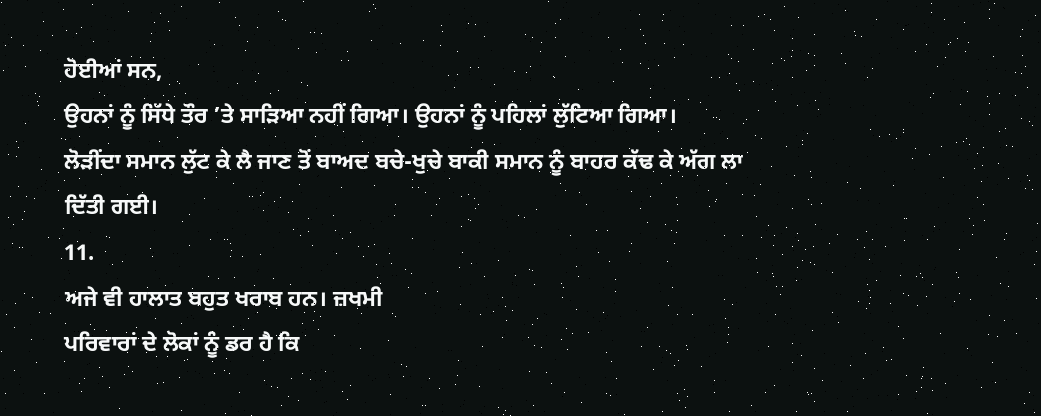ਹੋਈਆਂ ਸਨ,
ਉਹਨਾਂ ਨੂੰ ਸਿੱਧੇ ਤੌਰ ’ਤੇ ਸਾੜਿਆ ਨਹੀਂ ਗਿਆ। ਉਹਨਾਂ ਨੂੰ ਪਹਿਲਾਂ ਲੁੱਟਿਆ ਗਿਆ।
ਲੋੜੀਂਦਾ ਸਮਾਨ ਲੁੱਟ ਕੇ ਲੈ ਜਾਣ ਤੋਂ ਬਾਅਦ ਬਚੇ-ਖੁਚੇ ਬਾਕੀ ਸਮਾਨ ਨੂੰ ਬਾਹਰ ਕੱਢ ਕੇ ਅੱਗ ਲਾ
ਦਿੱਤੀ ਗਈ।
11.
ਅਜੇ ਵੀ ਹਾਲਾਤ ਬਹੁਤ ਖਰਾਬ ਹਨ। ਜ਼ਖਮੀ
ਪਰਿਵਾਰਾਂ ਦੇ ਲੋਕਾਂ ਨੂੰ ਡਰ ਹੈ ਕਿ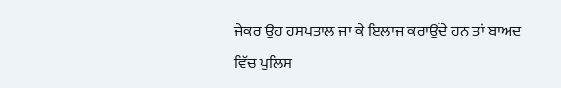ਜੇਕਰ ਉਹ ਹਸਪਤਾਲ ਜਾ ਕੇ ਇਲਾਜ ਕਰਾਉਂਦੇ ਹਨ ਤਾਂ ਬਾਅਦ
ਵਿੱਚ ਪੁਲਿਸ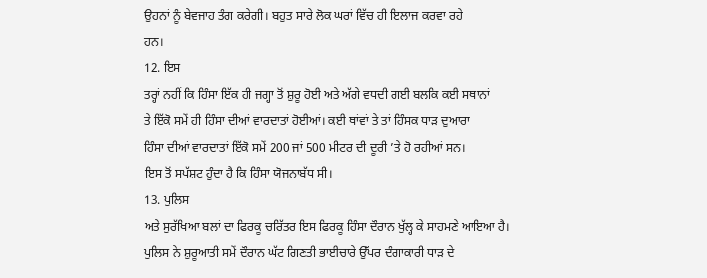ਉਹਨਾਂ ਨੂੰ ਬੇਵਜਾਹ ਤੰਗ ਕਰੇਗੀ। ਬਹੁਤ ਸਾਰੇ ਲੋਕ ਘਰਾਂ ਵਿੱਚ ਹੀ ਇਲਾਜ ਕਰਵਾ ਰਹੇ
ਹਨ।
12. ਇਸ
ਤਰ੍ਹਾਂ ਨਹੀਂ ਕਿ ਹਿੰਸਾ ਇੱਕ ਹੀ ਜਗ੍ਹਾ ਤੋਂ ਸ਼ੁਰੂ ਹੋਈ ਅਤੇ ਅੱਗੇ ਵਧਦੀ ਗਈ ਬਲਕਿ ਕਈ ਸਥਾਨਾਂ
ਤੇ ਇੱਕੋ ਸਮੇਂ ਹੀ ਹਿੰਸਾ ਦੀਆਂ ਵਾਰਦਾਤਾਂ ਹੋਈਆਂ। ਕਈ ਥਾਂਵਾਂ ਤੇ ਤਾਂ ਹਿੰਸਕ ਧਾੜ ਦੁਆਰਾ
ਹਿੰਸਾ ਦੀਆਂ ਵਾਰਦਾਤਾਂ ਇੱਕੋ ਸਮੇਂ 200 ਜਾਂ 500 ਮੀਟਰ ਦੀ ਦੂਰੀ ’ਤੇ ਹੋ ਰਹੀਆਂ ਸਨ।
ਇਸ ਤੋਂ ਸਪੱਸ਼ਟ ਹੁੰਦਾ ਹੈ ਕਿ ਹਿੰਸਾ ਯੋਜਨਾਬੱਧ ਸੀ।
13. ਪੁਲਿਸ
ਅਤੇ ਸੁਰੱਖਿਆ ਬਲਾਂ ਦਾ ਫਿਰਕੂ ਚਰਿੱਤਰ ਇਸ ਫਿਰਕੂ ਹਿੰਸਾ ਦੌਰਾਨ ਖੁੱਲ੍ਹ ਕੇ ਸਾਹਮਣੇ ਆਇਆ ਹੈ।
ਪੁਲਿਸ ਨੇ ਸ਼ੁਰੂਆਤੀ ਸਮੇਂ ਦੌਰਾਨ ਘੱਟ ਗਿਣਤੀ ਭਾਈਚਾਰੇ ਉੱਪਰ ਦੰਗਾਕਾਰੀ ਧਾੜ ਦੇ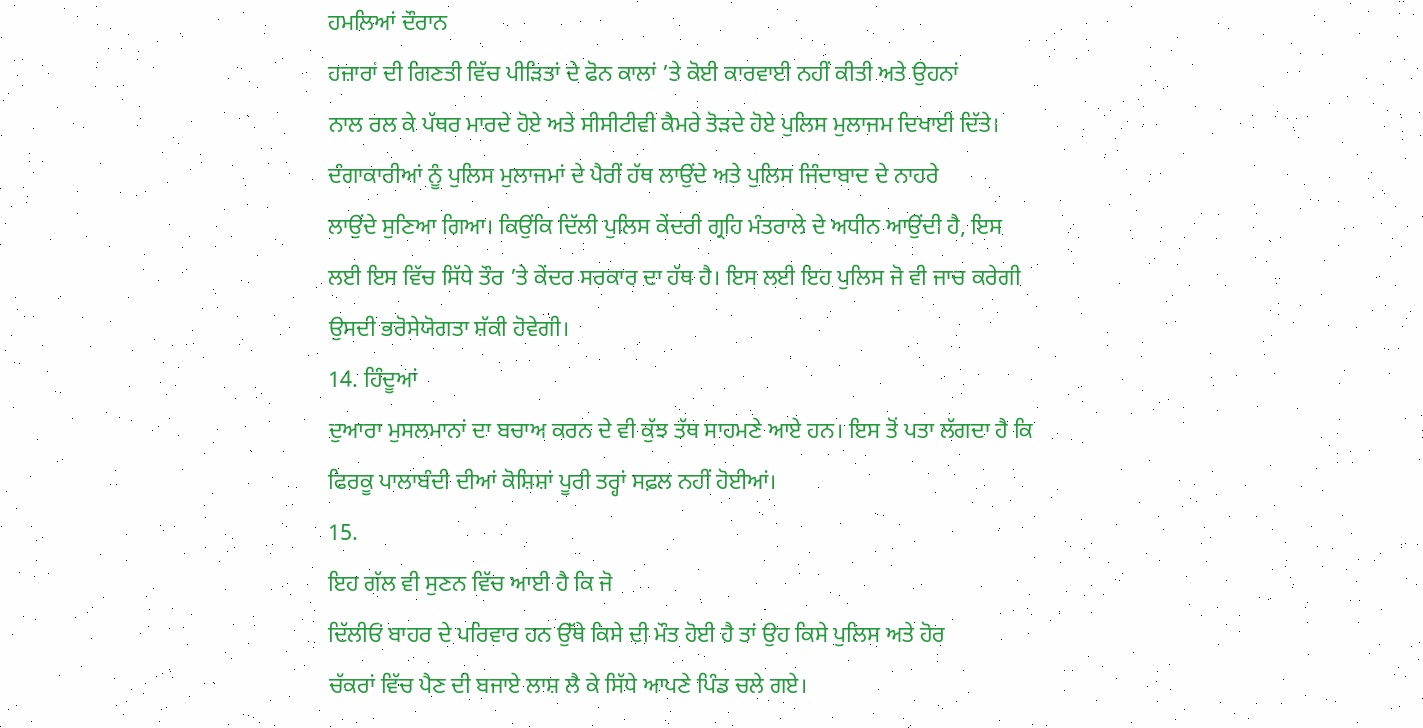ਹਮਲਿਆਂ ਦੌਰਾਨ
ਹਜ਼ਾਰਾਂ ਦੀ ਗਿਣਤੀ ਵਿੱਚ ਪੀੜਿਤਾਂ ਦੇ ਫੋਨ ਕਾਲਾਂ ’ਤੇ ਕੋਈ ਕਾਰਵਾਈ ਨਹੀਂ ਕੀਤੀ ਅਤੇ ਉਹਨਾਂ
ਨਾਲ ਰਲ ਕੇ ਪੱਥਰ ਮਾਰਦੇ ਹੋਏ ਅਤੇ ਸੀਸੀਟੀਵੀ ਕੈਮਰੇ ਤੋੜਦੇ ਹੋਏ ਪੁਲਿਸ ਮੁਲਾਜਮ ਦਿਖਾਈ ਦਿੱਤੇ।
ਦੰਗਾਕਾਰੀਆਂ ਨੂੰ ਪੁਲਿਸ ਮੁਲਾਜਮਾਂ ਦੇ ਪੈਰੀਂ ਹੱਥ ਲਾਉਂਦੇ ਅਤੇ ਪੁਲਿਸ ਜਿੰਦਾਬਾਦ ਦੇ ਨਾਹਰੇ
ਲਾਉਂਦੇ ਸੁਣਿਆ ਗਿਆ। ਕਿਉਂਕਿ ਦਿੱਲੀ ਪੁਲਿਸ ਕੇਂਦਰੀ ਗ੍ਰਹਿ ਮੰਤਰਾਲੇ ਦੇ ਅਧੀਨ ਆਉਂਦੀ ਹੈ, ਇਸ
ਲਈ ਇਸ ਵਿੱਚ ਸਿੱਧੇ ਤੌਰ ’ਤੇ ਕੇਂਦਰ ਸਰਕਾਰ ਦਾ ਹੱਥ ਹੈ। ਇਸ ਲਈ ਇਹ ਪੁਲਿਸ ਜੋ ਵੀ ਜਾਚ ਕਰੇਗੀ
ਉਸਦੀ ਭਰੋਸੇਯੋਗਤਾ ਸ਼ੱਕੀ ਹੋਵੇਗੀ।
14. ਹਿੰਦੂਆਂ
ਦੁਆਰਾ ਮੁਸਲਮਾਨਾਂ ਦਾ ਬਚਾਅ ਕਰਨ ਦੇ ਵੀ ਕੁੱਝ ਤੱਥ ਸਾਹਮਣੇ ਆਏ ਹਨ। ਇਸ ਤੋਂ ਪਤਾ ਲੱਗਦਾ ਹੈ ਕਿ
ਫਿਰਕੂ ਪਾਲਾਬੰਦੀ ਦੀਆਂ ਕੋਸ਼ਿਸ਼ਾਂ ਪੂਰੀ ਤਰ੍ਹਾਂ ਸਫ਼ਲ ਨਹੀਂ ਹੋਈਆਂ।
15.
ਇਹ ਗੱਲ ਵੀ ਸੁਣਨ ਵਿੱਚ ਆਈ ਹੈ ਕਿ ਜੋ
ਦਿੱਲੀਓਂ ਬਾਹਰ ਦੇ ਪਰਿਵਾਰ ਹਨ ਉੱਥੇ ਕਿਸੇ ਦੀ ਮੌਤ ਹੋਈ ਹੈ ਤਾਂ ਉਹ ਕਿਸੇ ਪੁਲਿਸ ਅਤੇ ਹੋਰ
ਚੱਕਰਾਂ ਵਿੱਚ ਪੈਣ ਦੀ ਬਜਾਏ ਲਾਸ਼ ਲੈ ਕੇ ਸਿੱਧੇ ਆਪਣੇ ਪਿੰਡ ਚਲੇ ਗਏ।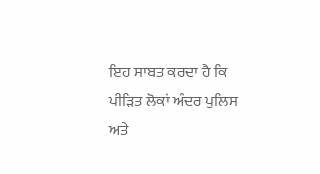ਇਹ ਸਾਬਤ ਕਰਦਾ ਹੈ ਕਿ
ਪੀੜਿਤ ਲੋਕਾਂ ਅੰਦਰ ਪੁਲਿਸ ਅਤੇ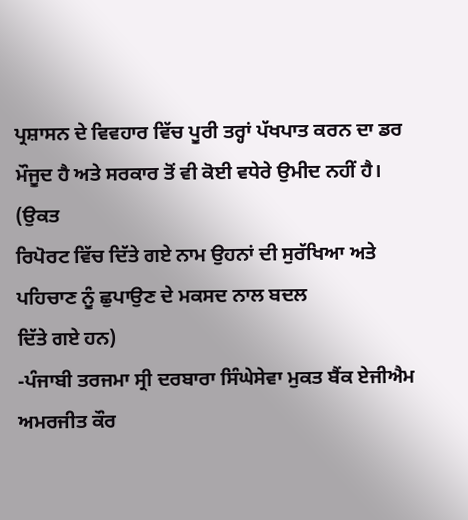ਪ੍ਰਸ਼ਾਸਨ ਦੇ ਵਿਵਹਾਰ ਵਿੱਚ ਪੂਰੀ ਤਰ੍ਹਾਂ ਪੱਖਪਾਤ ਕਰਨ ਦਾ ਡਰ
ਮੌਜੂਦ ਹੈ ਅਤੇ ਸਰਕਾਰ ਤੋਂ ਵੀ ਕੋਈ ਵਧੇਰੇ ਉਮੀਦ ਨਹੀਂ ਹੈ।
(ਉਕਤ
ਰਿਪੋਰਟ ਵਿੱਚ ਦਿੱਤੇ ਗਏ ਨਾਮ ਉਹਨਾਂ ਦੀ ਸੁਰੱਖਿਆ ਅਤੇ ਪਹਿਚਾਣ ਨੂੰ ਛੁਪਾਉਣ ਦੇ ਮਕਸਦ ਨਾਲ ਬਦਲ
ਦਿੱਤੇ ਗਏ ਹਨ)
-ਪੰਜਾਬੀ ਤਰਜਮਾ ਸ੍ਰੀ ਦਰਬਾਰਾ ਸਿੰਘੇਸੇਵਾ ਮੁਕਤ ਬੈਂਕ ਏਜੀਐਮ ਅਮਰਜੀਤ ਕੌਰ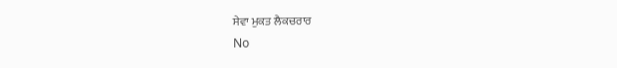ਸੇਵਾ ਮੁਕਤ ਲੈਕਚਰਾਰ
No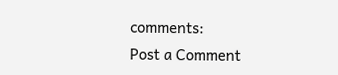comments:
Post a Comment